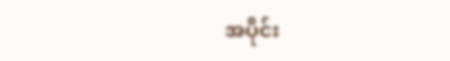အပိုင်း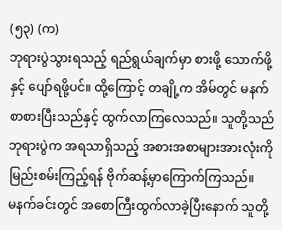(၅၃) (က)
ဘုရားပွဲသွားရသည့် ရည်ရွယ်ချက်မှာ စားဖို့ သောက်ဖို့နှင့် ပျော်ရဖို့ပင်။ ထို့ကြောင့် တချို့က အိမ်တွင် မနက်စာစားပြီးသည်နှင့် ထွက်လာကြလေသည်။ သူတို့သည် ဘုရားပွဲက အရသာရှိသည့် အစားအစာများအားလုံးကို မြည်းစမ်းကြည့်ရန် ဗိုက်ဆန့်မှာကြောက်ကြသည်။
မနက်ခင်းတွင် အစောကြီးထွက်လာခဲ့ပြီးနောက် သူတို့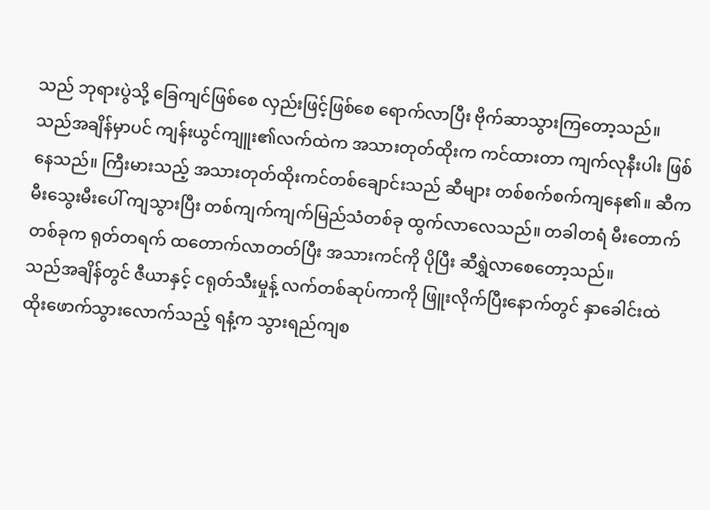သည် ဘုရားပွဲသို့ ခြေကျင်ဖြစ်စေ လှည်းဖြင့်ဖြစ်စေ ရောက်လာပြီး ဗိုက်ဆာသွားကြတော့သည်။
သည်အချိန်မှာပင် ကျန်းယွင်ကျူး၏လက်ထဲက အသားတုတ်ထိုးက ကင်ထားတာ ကျက်လုနီးပါး ဖြစ်နေသည်။ ကြီးမားသည့် အသားတုတ်ထိုးကင်တစ်ချောင်းသည် ဆီများ တစ်စက်စက်ကျနေ၏။ ဆီက မီးသွေးမီးပေါ် ကျသွားပြီး တစ်ကျက်ကျက်မြည်သံတစ်ခု ထွက်လာလေသည်။ တခါတရံ မီးတောက်တစ်ခုက ရုတ်တရက် ထတောက်လာတတ်ပြီး အသားကင်ကို ပိုပြီး ဆီရွှဲလာစေတော့သည်။
သည်အချိန်တွင် ဇီယာနှင့် ငရုတ်သီးမှုန့် လက်တစ်ဆုပ်ကာကို ဖြူးလိုက်ပြီးနောက်တွင် နှာခေါင်းထဲ ထိုးဖောက်သွားလောက်သည့် ရနံ့က သွားရည်ကျစ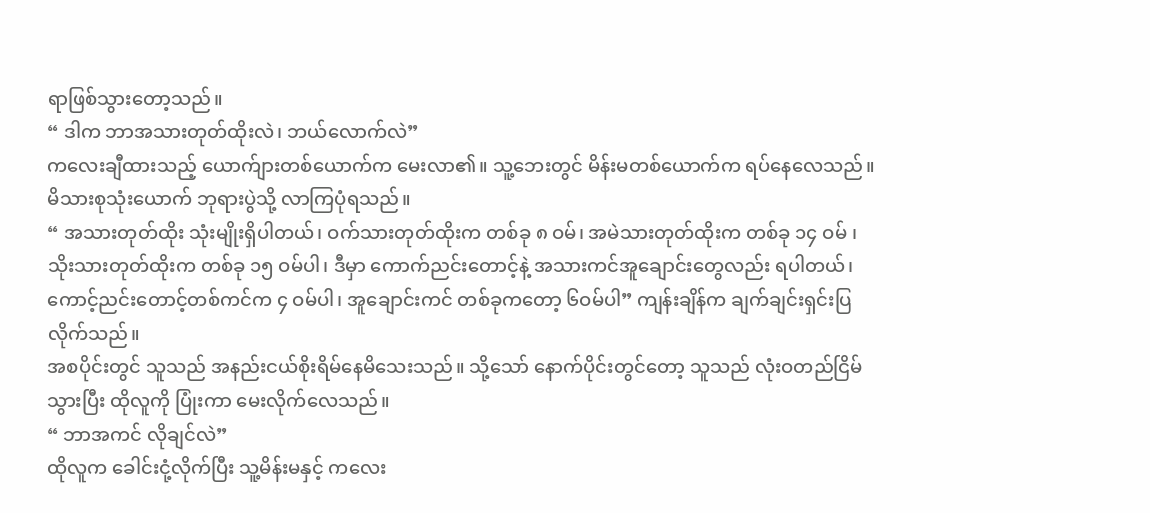ရာဖြစ်သွားတော့သည်။
“ ဒါက ဘာအသားတုတ်ထိုးလဲ၊ ဘယ်လောက်လဲ”
ကလေးချီထားသည့် ယောက်ျားတစ်ယောက်က မေးလာ၏။ သူ့ဘေးတွင် မိန်းမတစ်ယောက်က ရပ်နေလေသည်။ မိသားစုသုံးယောက် ဘုရားပွဲသို့ လာကြပုံရသည်။
“ အသားတုတ်ထိုး သုံးမျိုးရှိပါတယ်၊ ဝက်သားတုတ်ထိုးက တစ်ခု ၈ ဝမ်၊ အမဲသားတုတ်ထိုးက တစ်ခု ၁၄ ဝမ် ၊ သိုးသားတုတ်ထိုးက တစ်ခု ၁၅ ဝမ်ပါ၊ ဒီမှာ ကောက်ညင်းတောင့်နဲ့ အသားကင်အူချောင်းတွေလည်း ရပါတယ်၊ ကောင့်ညင်းတောင့်တစ်ကင်က ၄ ဝမ်ပါ၊ အူချောင်းကင် တစ်ခုကတော့ ၆ဝမ်ပါ” ကျန်းချိန်က ချက်ချင်းရှင်းပြလိုက်သည်။
အစပိုင်းတွင် သူသည် အနည်းငယ်စိုးရိမ်နေမိသေးသည်။ သို့သော် နောက်ပိုင်းတွင်တော့ သူသည် လုံးဝတည်ငြိမ်သွားပြီး ထိုလူကို ပြုံးကာ မေးလိုက်လေသည်။
“ ဘာအကင် လိုချင်လဲ”
ထိုလူက ခေါင်းငုံ့လိုက်ပြီး သူ့မိန်းမနှင့် ကလေး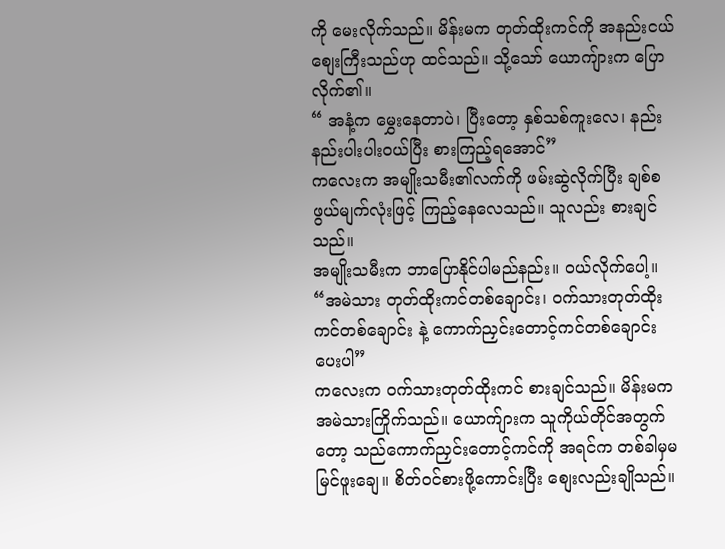ကို မေးလိုက်သည်။ မိန်းမက တုတ်ထိုးကင်ကို အနည်းငယ် စျေးကြီးသည်ဟု ထင်သည်။ သို့သော် ယောကျ်ားက ပြောလိုက်၏။
“ အနံ့က မွှေးနေတာပဲ၊ ပြီးတော့ နှစ်သစ်ကူးလေ၊ နည်းနည်းပါးပါးဝယ်ပြီး စားကြည့်ရအောင်”
ကလေးက အမျိုးသမီး၏လက်ကို ဖမ်းဆွဲလိုက်ပြီး ချစ်စဖွယ်မျက်လုံးဖြင့် ကြည့်နေလေသည်။ သူလည်း စားချင်သည်။
အမျိုးသမီးက ဘာပြောနိုင်ပါမည်နည်း။ ဝယ်လိုက်ပေါ့။
“အမဲသား တုတ်ထိုးကင်တစ်ချောင်း၊ ဝက်သားတုတ်ထိုးကင်တစ်ချောင်း နဲ့ ကောက်ညှင်းတောင့်ကင်တစ်ချောင်း ပေးပါ”
ကလေးက ဝက်သားတုတ်ထိုးကင် စားချင်သည်။ မိန်းမက အမဲသားကြိုက်သည်။ ယောက်ျားက သူကိုယ်တိုင်အတွက်တော့ သည်ကောက်ညှင်းတောင့်ကင်ကို အရင်က တစ်ခါမှမမြင်ဖူးချေ။ စိတ်ဝင်စားဖို့ကောင်းပြီး စျေးလည်းချိုသည်။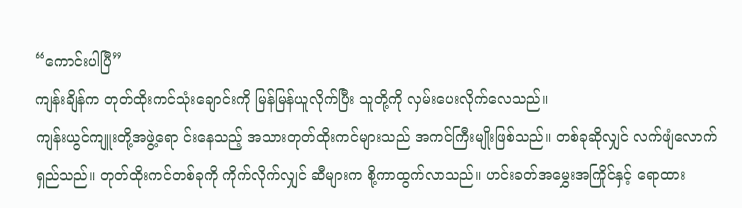“ကောင်းပါပြီ”
ကျန်းချိန်က တုတ်ထိုးကင်သုံးချောင်းကို မြန်မြန်ယူလိုက်ပြီး သူတို့ကို လှမ်းပေးလိုက်လေသည်။
ကျန်းယွင်ကျူးတို့အဖွဲ့ရော င်းနေသည့် အသားတုတ်ထိုးကင်များသည် အကင်ကြီးမျိုးဖြစ်သည်။ တစ်ခုဆိုလျှင် လက်ဖျံလောက်ရှည်သည်။ တုတ်ထိုးကင်တစ်ခုကို ကိုက်လိုက်လျှင် ဆီများက စို့ကာထွက်လာသည်။ ဟင်းခတ်အမွှေးအကြိုင်နှင့် ရောထား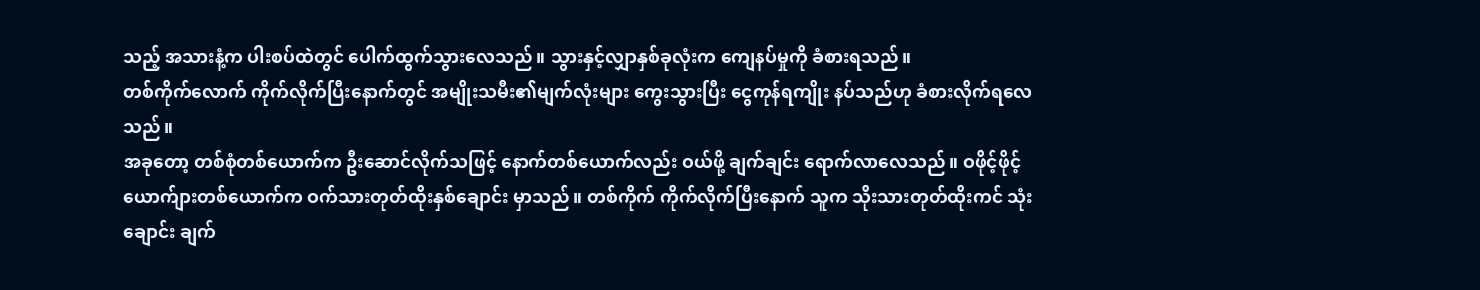သည့် အသားနံ့က ပါးစပ်ထဲတွင် ပေါက်ထွက်သွားလေသည်။ သွားနှင့်လျှာနှစ်ခုလုံးက ကျေနပ်မှုကို ခံစားရသည်။
တစ်ကိုက်လောက် ကိုက်လိုက်ပြီးနောက်တွင် အမျိုးသမီး၏မျက်လုံးများ ကွေးသွားပြီး ငွေကုန်ရကျိုး နပ်သည်ဟု ခံစားလိုက်ရလေသည်။
အခုတော့ တစ်စုံတစ်ယောက်က ဦးဆောင်လိုက်သဖြင့် နောက်တစ်ယောက်လည်း ဝယ်ဖို့ ချက်ချင်း ရောက်လာလေသည်။ ဝဖိုင့်ဖိုင့်ယောက်ျားတစ်ယောက်က ဝက်သားတုတ်ထိုးနှစ်ချောင်း မှာသည်။ တစ်ကိုက် ကိုက်လိုက်ပြီးနောက် သူက သိုးသားတုတ်ထိုးကင် သုံးချောင်း ချက်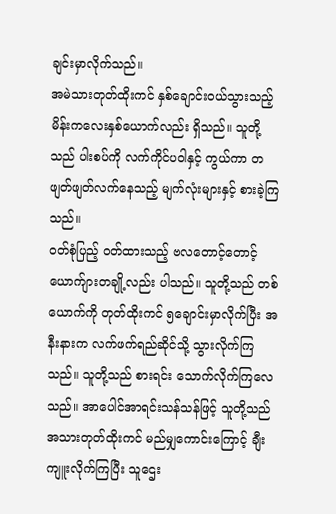ချင်းမှာလိုက်သည်။
အမဲသားတုတ်ထိုးကင် နှစ်ချောင်းဝယ်သွားသည့် မိန်းကလေးနှစ်ယောက်လည်း ရှိသည်။ သူတို့သည် ပါးစပ်ကို လက်ကိုင်ပဝါနှင့် ကွယ်ကာ တဖျတ်ဖျတ်လက်နေသည့် မျက်လုံးများနှင့် စားခဲ့ကြသည်။
ဝတ်စုံပြည့် ဝတ်ထားသည့် ဗလတောင့်တောင့် ယောက်ျားတချို့လည်း ပါသည်။ သူတို့သည် တစ်ယောက်ကို တုတ်ထိုးကင် ၅ချောင်းမှာလိုက်ပြီး အနီးနားက လက်ဖက်ရည်ဆိုင်သို့ သွားလိုက်ကြသည်။ သူတို့သည် စားရင်း သောက်လိုက်ကြလေသည်။ အာပေါင်အာရင်းသန်သန်ဖြင့် သူတို့သည် အသားတုတ်ထိုးကင် မည်မျှကောင်းကြောင့် ချီးကျူးလိုက်ကြပြီး သူဌေး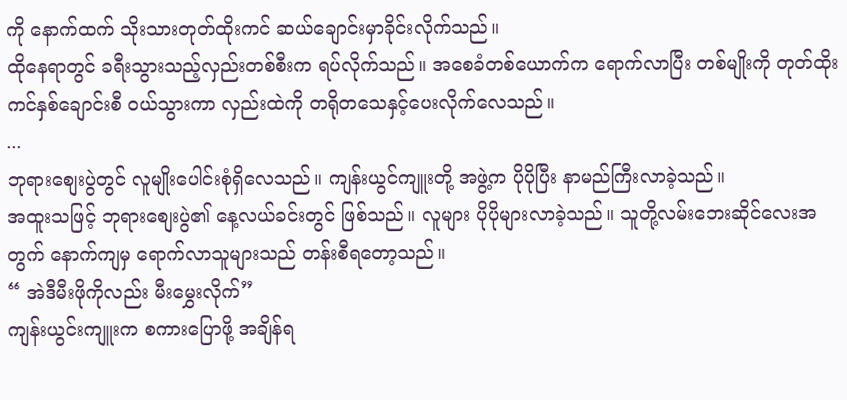ကို နောက်ထက် သိုးသားတုတ်ထိုးကင် ဆယ်ချောင်းမှာခိုင်းလိုက်သည်။
ထိုနေရာတွင် ခရီးသွားသည့်လှည်းတစ်စီးက ရပ်လိုက်သည်။ အစေခံတစ်ယောက်က ရောက်လာပြီး တစ်မျိုးကို တုတ်ထိုးကင်နှစ်ချောင်းစီ ဝယ်သွားကာ လှည်းထဲကို တရိုတသေနှင့်ပေးလိုက်လေသည်။
...
ဘုရားစျေးပွဲတွင် လူမျိုးပေါင်းစုံရှိလေသည်။ ကျန်းယွင်ကျူးတို့ အဖွဲ့က ပိုပိုပြီး နာမည်ကြီးလာခဲ့သည်။
အထူးသဖြင့် ဘုရားစျေးပွဲ၏ နေ့လယ်ခင်းတွင် ဖြစ်သည်။ လူများ ပိုပိုများလာခဲ့သည်။ သူတို့လမ်းဘေးဆိုင်လေးအတွက် နောက်ကျမှ ရောက်လာသူများသည် တန်းစီရတော့သည်။
“ အဲဒီမီးဖိုကိုလည်း မီးမွှေးလိုက်”
ကျန်းယွင်းကျူးက စကားပြောဖို့ အချိန်ရ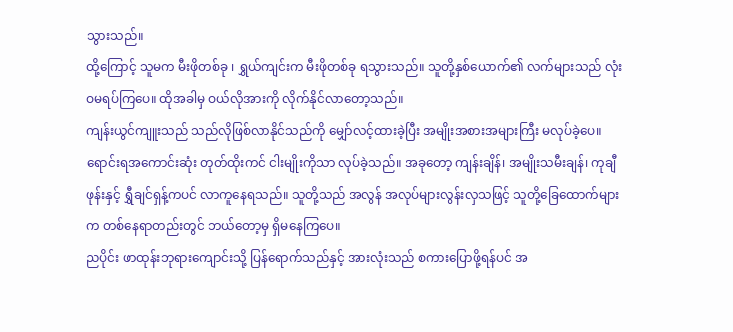သွားသည်။
ထို့ကြောင့် သူမက မီးဖိုတစ်ခု ၊ ရွှယ်ကျင်းက မီးဖိုတစ်ခု ရသွားသည်။ သူတို့နှစ်ယောက်၏ လက်များသည် လုံးဝမရပ်ကြပေ။ ထိုအခါမှ ဝယ်လိုအားကို လိုက်နိုင်လာတော့သည်။
ကျန်းယွင်ကျူးသည် သည်လိုဖြစ်လာနိုင်သည်ကို မျှော်လင့်ထားခဲ့ပြီး အမျိုးအစားအများကြီး မလုပ်ခဲ့ပေ။ ရောင်းရအကောင်းဆုံး တုတ်ထိုးကင် ငါးမျိုးကိုသာ လုပ်ခဲ့သည်။ အခုတော့ ကျန်းချိန်၊ အမျိုးသမီးချန်၊ ကုချီဖုန်းနှင့် ရွှီချင်ရှန့်ကပင် လာကူနေရသည်။ သူတို့သည် အလွန် အလုပ်များလွန်းလှသဖြင့် သူတို့ခြေထောက်များက တစ်နေရာတည်းတွင် ဘယ်တော့မှ ရှိမနေကြပေ။
ညပိုင်း ဖာထုန်းဘုရားကျောင်းသို့ ပြန်ရောက်သည်နှင့် အားလုံးသည် စကားပြောဖို့ရန်ပင် အ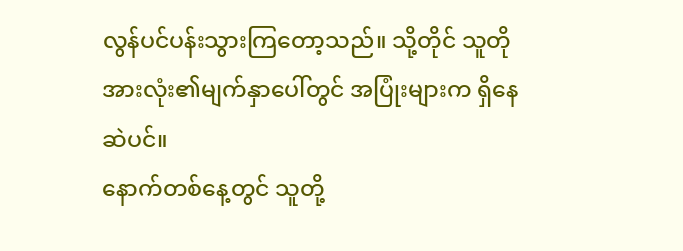လွန်ပင်ပန်းသွားကြတော့သည်။ သို့တိုင် သူတိုအားလုံး၏မျက်နှာပေါ်တွင် အပြုံးများက ရှိနေဆဲပင်။
နောက်တစ်နေ့တွင် သူတို့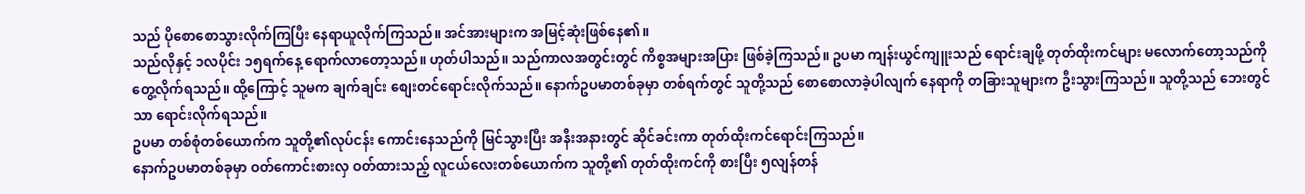သည် ပိုစောစောသွားလိုက်ကြပြီး နေရာယူလိုက်ကြသည်။ အင်အားများက အမြင့်ဆုံးဖြစ်နေ၏။
သည်လိုနှင့် ၁လပိုင်း ၁၅ရက်နေ့ ရောက်လာတော့သည်။ ဟုတ်ပါသည်။ သည်ကာလအတွင်းတွင် ကိစ္စအများအပြား ဖြစ်ခဲ့ကြသည်။ ဥပမာ ကျန်းယွင်ကျူးသည် ရောင်းချဖို့ တုတ်ထိုးကင်များ မလောက်တော့သည်ကို တွေ့လိုက်ရသည်။ ထို့ကြောင့် သူမက ချက်ချင်း စျေးတင်ရောင်းလိုက်သည်။ နောက်ဥပမာတစ်ခုမှာ တစ်ရက်တွင် သူတို့သည် စောစောလာခဲ့ပါလျက် နေရာကို တခြားသူများက ဦးသွားကြသည်။ သူတို့သည် ဘေးတွင်သာ ရောင်းလိုက်ရသည်။
ဥပမာ တစ်စုံတစ်ယောက်က သူတို့၏လုပ်ငန်း ကောင်းနေသည်ကို မြင်သွားပြီး အနီးအနားတွင် ဆိုင်ခင်းကာ တုတ်ထိုးကင်ရောင်းကြသည်။
နောက်ဥပမာတစ်ခုမှာ ဝတ်ကောင်းစားလှ ဝတ်ထားသည့် လူငယ်လေးတစ်ယောက်က သူတို့၏ တုတ်ထိုးကင်ကို စားပြီး ၅လျန်တန်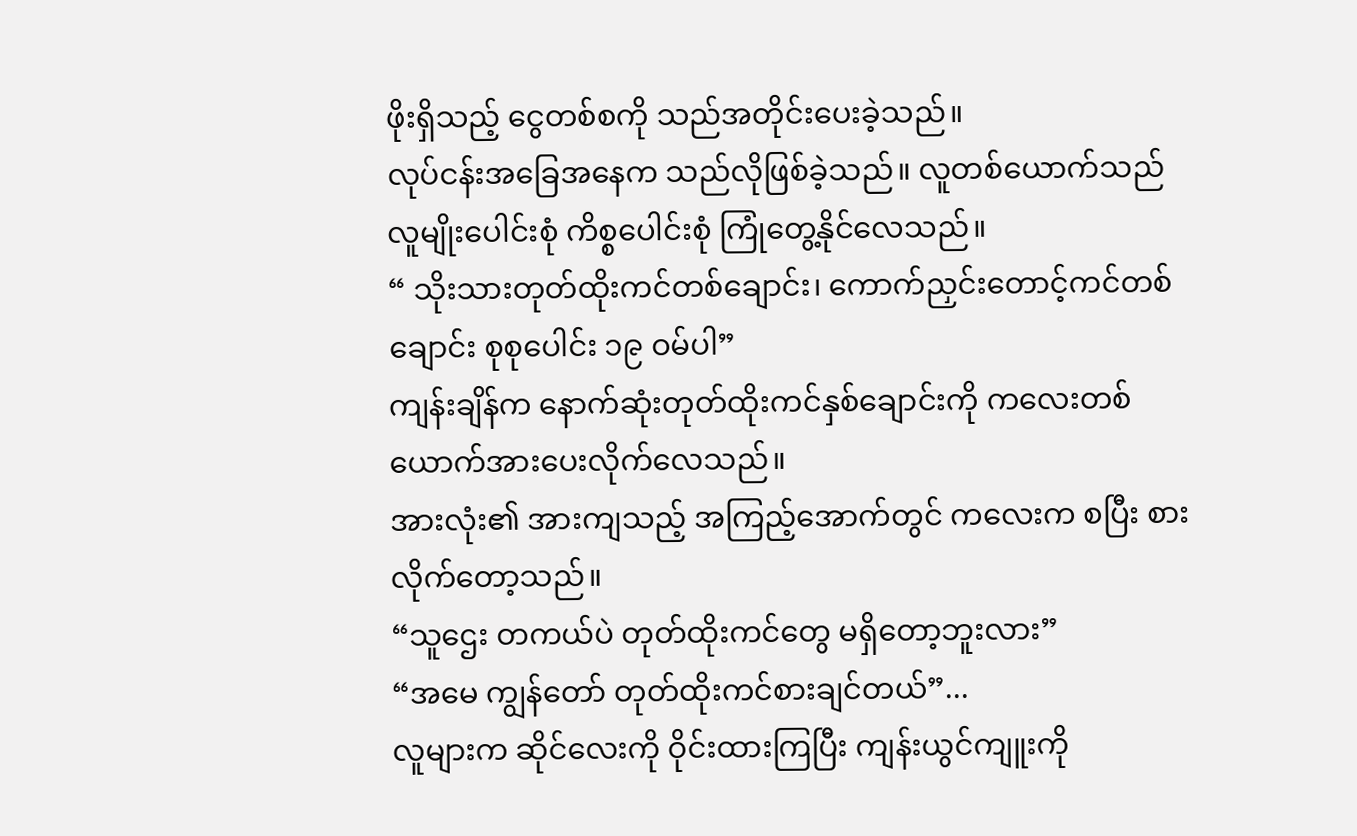ဖိုးရှိသည့် ငွေတစ်စကို သည်အတိုင်းပေးခဲ့သည်။
လုပ်ငန်းအခြေအနေက သည်လိုဖြစ်ခဲ့သည်။ လူတစ်ယောက်သည် လူမျိုးပေါင်းစုံ ကိစ္စပေါင်းစုံ ကြုံတွေ့နိုင်လေသည်။
“ သိုးသားတုတ်ထိုးကင်တစ်ချောင်း၊ ကောက်ညှင်းတောင့်ကင်တစ်ချောင်း စုစုပေါင်း ၁၉ ဝမ်ပါ”
ကျန်းချိန်က နောက်ဆုံးတုတ်ထိုးကင်နှစ်ချောင်းကို ကလေးတစ်ယောက်အားပေးလိုက်လေသည်။
အားလုံး၏ အားကျသည့် အကြည့်အောက်တွင် ကလေးက စပြီး စားလိုက်တော့သည်။
“သူဌေး တကယ်ပဲ တုတ်ထိုးကင်တွေ မရှိတော့ဘူးလား”
“အမေ ကျွန်တော် တုတ်ထိုးကင်စားချင်တယ်”...
လူများက ဆိုင်လေးကို ဝိုင်းထားကြပြီး ကျန်းယွင်ကျူးကို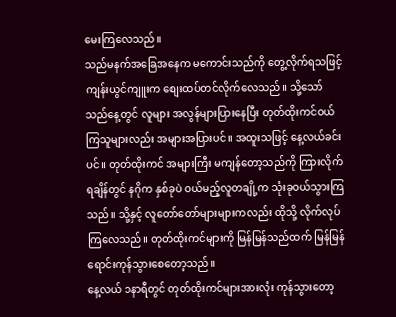မေးကြလေသည်။
သည်မနက်အခြေအနေက မကောင်းသည်ကို တွေ့လိုက်ရသဖြင့် ကျန်းယွင်ကျူးက စျေးထပ်တင်လိုက်လေသည်။ သို့သော် သည်နေ့တွင် လူများ အလွန်များပြားနေပြီး တုတ်ထိုးကင်ဝယ်ကြသူများလည်း အများအပြားပင်။ အထူးသဖြင့် နေ့လယ်ခင်းပင်။ တုတ်ထိုးကင် အများကြီး မကျန်တော့သည်ကို ကြားလိုက်ရချိန်တွင် နဂိုက နှစ်ခုပဲ ဝယ်မည့်လူတချို့က သုံးခုဝယ်သွားကြသည်။ သို့နှင့် လူတော်တော်များများကလည်း ထိုသို့ လိုက်လုပ်ကြလေသည်။ တုတ်ထိုးကင်များကို မြန်မြန်သည်ထက် မြန်မြန်ရောင်းကုန်သွားစေတော့သည်။
နေ့လယ် ၁နာရီတွင် တုတ်ထိုးကင်များအားလုံး ကုန်သွားတော့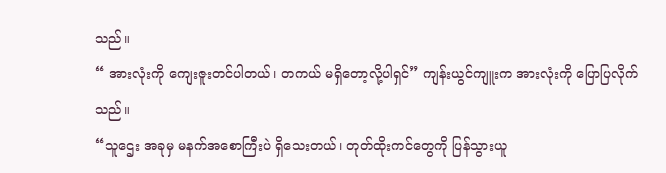သည်။
“ အားလုံးကို ကျေးဇူးတင်ပါတယ်၊ တကယ် မရှိတော့လို့ပါရှင်” ကျန်းယွင်ကျူးက အားလုံးကို ပြောပြလိုက်သည်။
“သူဌေး အခုမှ မနက်အစောကြီးပဲ ရှိသေးတယ်၊ တုတ်ထိုးကင်တွေကို ပြန်သွားယူ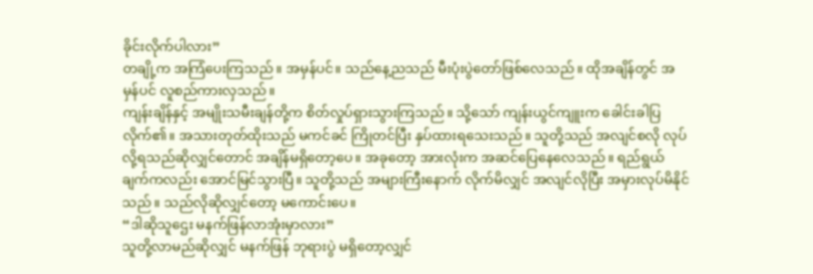ခိုင်းလိုက်ပါလား”
တချို့က အကြံပေးကြသည်။ အမှန်ပင်။ သည်နေ့ညသည် မီးပုံးပွဲတော်ဖြစ်လေသည်။ ထိုအချိန်တွင် အမှန်ပင် လူစည်ကားလှသည်။
ကျန်းချိန်နှင့် အမျိုးသမီးချန်တို့က စိတ်လှုပ်ရှားသွားကြသည်။ သို့သော် ကျန်းယွင်ကျူးက ခေါင်းခါပြလိုက်၏။ အသားတုတ်ထိုးသည် မကင်ခင် ကြိုတင်ပြီး နှပ်ထားရသေးသည်။ သူတို့သည် အလျင်စလို လုပ်လို့ရသည်ဆိုလျှင်တောင် အချိန်မရှိတော့ပေ။ အခုတော့ အားလုံးက အဆင်ပြေနေလေသည်။ ရည်ရွယ်ချက်ကလည်း အောင်မြင်သွားပြီ။ သူတို့သည် အများကြီးနောက် လိုက်မိလျှင် အလျင်လိုပြီး အမှားလုပ်မိနိုင်သည်။ သည်လိုဆိုလျှင်တော့ မကောင်းပေ။
“ဒါဆိုသူဌေး မနက်ဖြန်လာအုံးမှာလား”
သူတို့လာမည်ဆိုလျှင် မနက်ဖြန် ဘုရားပွဲ မရှိတော့လျှင်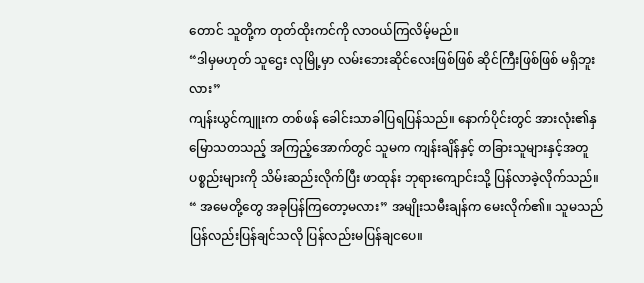တောင် သူတို့က တုတ်ထိုးကင်ကို လာဝယ်ကြလိမ့်မည်။
“ဒါမှမဟုတ် သူဌေး လုမြို့မှာ လမ်းဘေးဆိုင်လေးဖြစ်ဖြစ် ဆိုင်ကြီးဖြစ်ဖြစ် မရှိဘူးလား”
ကျန်းယွင်ကျူးက တစ်ဖန် ခေါင်းသာခါပြရပြန်သည်။ နောက်ပိုင်းတွင် အားလုံး၏နှမြောသတသည့် အကြည့်အောက်တွင် သူမက ကျန်းချိန်နှင့် တခြားသူများနှင့်အတူ ပစ္စည်းများကို သိမ်းဆည်းလိုက်ပြီး ဖာထုန်း ဘုရားကျောင်းသို့ ပြန်လာခဲ့လိုက်သည်။
“ အမေတို့တွေ အခုပြန်ကြတော့မလား” အမျိုးသမီးချန်က မေးလိုက်၏။ သူမသည် ပြန်လည်းပြန်ချင်သလို ပြန်လည်းမပြန်ချငပေ။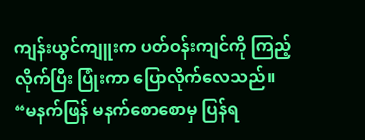ကျန်းယွင်ကျူးက ပတ်ဝန်းကျင်ကို ကြည့်လိုက်ပြီး ပြုံးကာ ပြောလိုက်လေသည်။
“မနက်ဖြန် မနက်စောစောမှ ပြန်ရ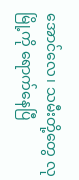အောင်လေ၊ သမီးတို့တွေ လုမြို့ကို ရောက်နေပြီ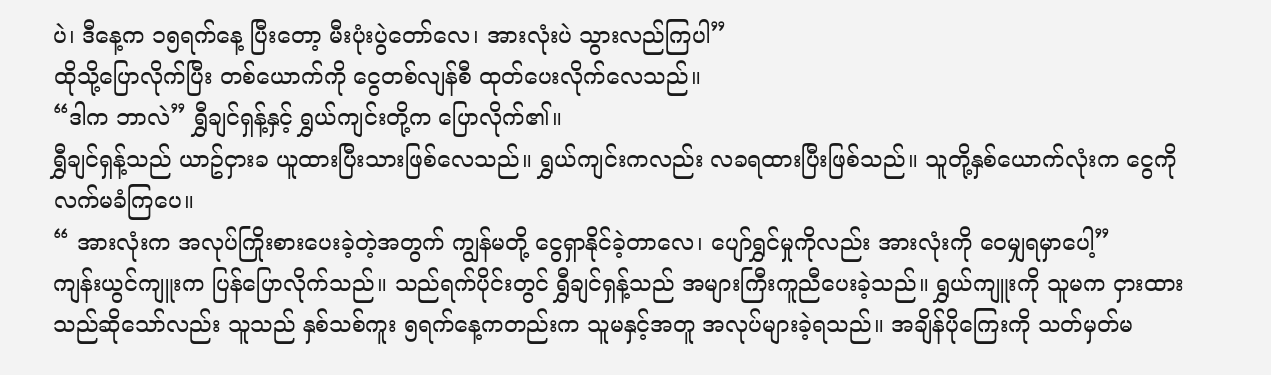ပဲ၊ ဒီနေ့က ၁၅ရက်နေ့ ပြီးတော့ မီးပုံးပွဲတော်လေ၊ အားလုံးပဲ သွားလည်ကြပါ”
ထိုသို့ပြောလိုက်ပြီး တစ်ယောက်ကို ငွေတစ်လျန်စီ ထုတ်ပေးလိုက်လေသည်။
“ဒါက ဘာလဲ” ရွှီချင်ရှန့်နှင့် ရွှယ်ကျင်းတို့က ပြောလိုက်၏။
ရွှီချင်ရှန့်သည် ယာဥ်ငှားခ ယူထားပြီးသားဖြစ်လေသည်။ ရွှယ်ကျင်းကလည်း လခရထားပြီးဖြစ်သည်။ သူတို့နှစ်ယောက်လုံးက ငွေကို လက်မခံကြပေ။
“ အားလုံးက အလုပ်ကြိုးစားပေးခဲ့တဲ့အတွက် ကျွန်မတို့ ငွေရှာနိုင်ခဲ့တာလေ၊ ပျော်ရွှင်မှုကိုလည်း အားလုံးကို ဝေမျှရမှာပေါ့”
ကျန်းယွင်ကျူးက ပြန်ပြောလိုက်သည်။ သည်ရက်ပိုင်းတွင် ရွှီချင်ရှန့်သည် အများကြီးကူညီပေးခဲ့သည်။ ရွှယ်ကျူးကို သူမက ငှားထားသည်ဆိုသော်လည်း သူသည် နှစ်သစ်ကူး ၅ရက်နေ့ကတည်းက သူမနှင့်အတူ အလုပ်များခဲ့ရသည်။ အချိန်ပိုကြေးကို သတ်မှတ်မ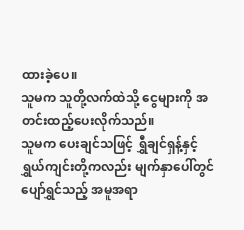ထားခဲ့ပေ။
သူမက သူတို့လက်ထဲသို့ ငွေများကို အတင်းထည့်ပေးလိုက်သည်။
သူမက ပေးချင်သဖြင့် ရွှီချင်ရှန့်နှင့် ရွှယ်ကျင်းတို့ကလည်း မျက်နှာပေါ်တွင် ပျော်ရွှင်သည့် အမူအရာ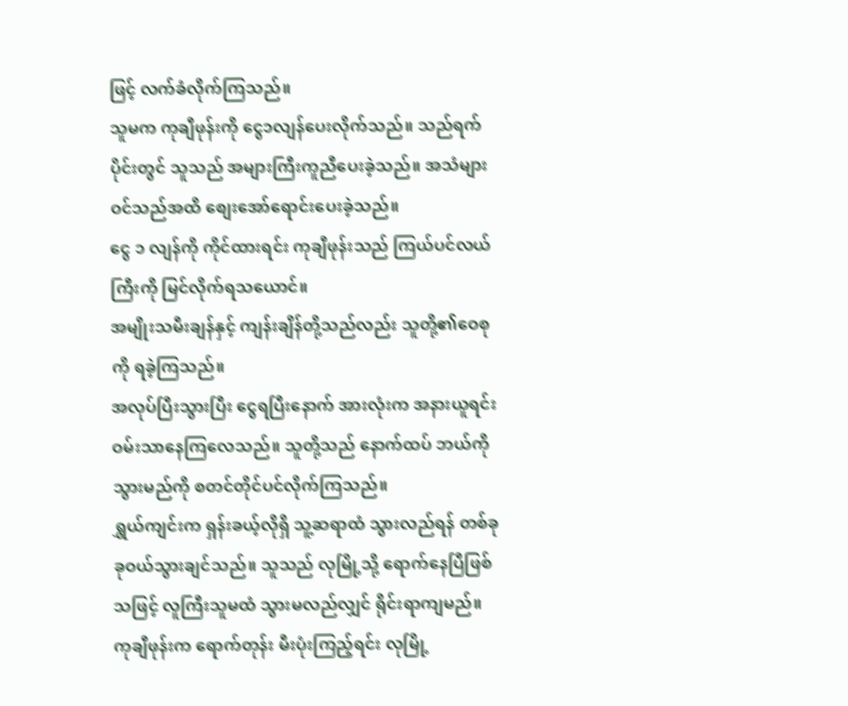ဖြင့် လက်ခံလိုက်ကြသည်။
သူမက ကုချီဖုန်းကို ငွေ၁လျန်ပေးလိုက်သည်။ သည်ရက်ပိုင်းတွင် သူသည် အများကြီးကူညီပေးခဲ့သည်။ အသံများ ဝင်သည်အထိ စျေးအော်ရောင်းပေးခဲ့သည်။
ငွေ ၁ လျန်ကို ကိုင်ထားရင်း ကုချီဖုန်းသည် ကြယ်ပင်လယ်ကြီးကို မြင်လိုက်ရသယောင်။
အမျိုးသမီးချန်နှင့် ကျန်းချိန်တို့သည်လည်း သူတို့၏ဝေစုကို ရခဲ့ကြသည်။
အလုပ်ပြီးသွားပြီး ငွေရပြီးနောက် အားလုံးက အနားယူရင်း ဝမ်းသာနေကြလေသည်။ သူတို့သည် နောက်ထပ် ဘယ်ကိုသွားမည်ကို စတင်တိုင်ပင်လိုက်ကြသည်။
ရွှယ်ကျင်းက ရှန်းခယ့်လိုရှိ သူ့ဆရာထံ သွားလည်ရန် တစ်ခုခုဝယ်သွားချင်သည်။ သူသည် လုမြို့သို့ ရောက်နေပြီဖြစ်သဖြင့် လူကြီးသူမထံ သွားမလည်လျှင် ရိုင်းရာကျမည်။
ကုချီဖုန်းက ရောက်တုန်း မီးပုံးကြည့်ရင်း လုမြို့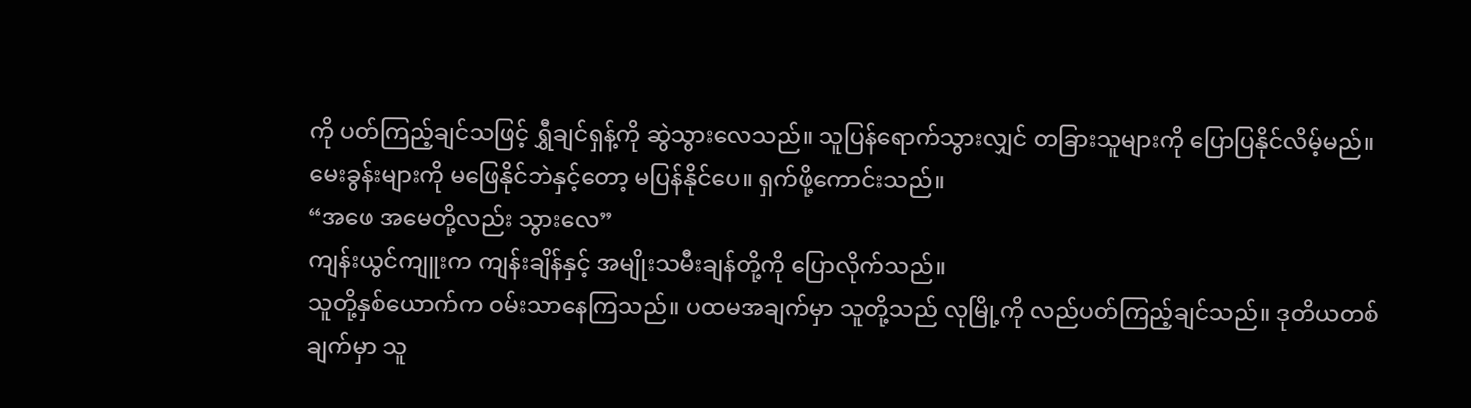ကို ပတ်ကြည့်ချင်သဖြင့် ရွှီချင်ရှန့်ကို ဆွဲသွားလေသည်။ သူပြန်ရောက်သွားလျှင် တခြားသူများကို ပြောပြနိုင်လိမ့်မည်။ မေးခွန်းများကို မဖြေနိုင်ဘဲနှင့်တော့ မပြန်နိုင်ပေ။ ရှက်ဖို့ကောင်းသည်။
“အဖေ အမေတို့လည်း သွားလေ”
ကျန်းယွင်ကျူးက ကျန်းချိန်နှင့် အမျိုးသမီးချန်တို့ကို ပြောလိုက်သည်။
သူတို့နှစ်ယောက်က ဝမ်းသာနေကြသည်။ ပထမအချက်မှာ သူတို့သည် လုမြို့ကို လည်ပတ်ကြည့်ချင်သည်။ ဒုတိယတစ်ချက်မှာ သူ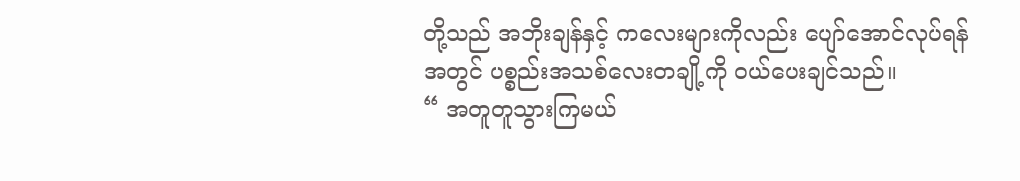တို့သည် အဘိုးချန်နှင့် ကလေးများကိုလည်း ပျော်အောင်လုပ်ရန်အတွင် ပစ္စည်းအသစ်လေးတချို့ကို ဝယ်ပေးချင်သည်။
“ အတူတူသွားကြမယ်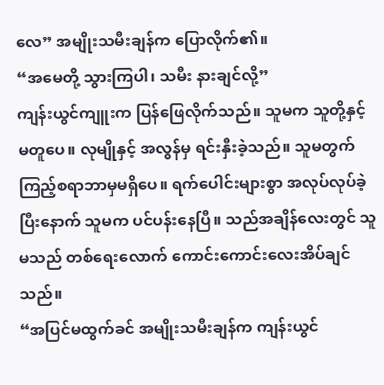လေ” အမျိုးသမီးချန်က ပြောလိုက်၏။
“အမေတို့ သွားကြပါ၊ သမီး နားချင်လို့”
ကျန်းယွင်ကျူးက ပြန်ဖြေလိုက်သည်။ သူမက သူတို့နှင့်မတူပေ။ လုမျိုနှင့် အလွန်မှ ရင်းနှီးခဲ့သည်။ သူမတွက် ကြည့်စရာဘာမှမရှိပေ။ ရက်ပေါင်းများစွာ အလုပ်လုပ်ခဲ့ပြီးနောက် သူမက ပင်ပန်းနေပြီ။ သည်အချိန်လေးတွင် သူမသည် တစ်ရေးလောက် ကောင်းကောင်းလေးအိပ်ချင်သည်။
“အပြင်မထွက်ခင် အမျိုးသမီးချန်က ကျန်းယွင်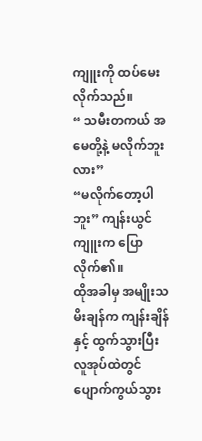ကျူးကို ထပ်မေးလိုက်သည်။
“ သမီးတကယ် အမေတို့နဲ့ မလိုက်ဘူးလား”
“မလိုက်တော့ပါဘူး” ကျန်းယွင်ကျူးက ပြောလိုက်၏။
ထိုအခါမှ အမျိုးသမိးချန်က ကျန်းချိန်နှင့် ထွက်သွားပြီး လူအုပ်ထဲတွင် ပျောက်ကွယ်သွား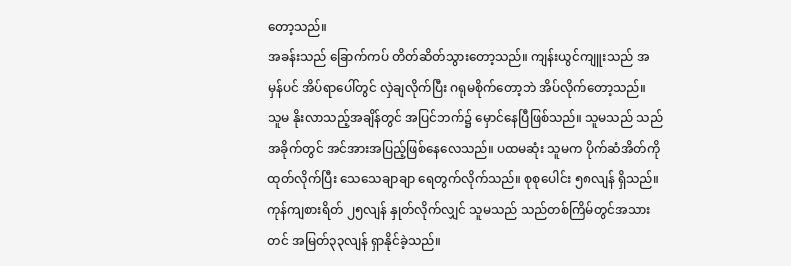တော့သည်။
အခန်းသည် ခြောက်ကပ် တိတ်ဆိတ်သွားတော့သည်။ ကျန်းယွင်ကျူးသည် အမှန်ပင် အိပ်ရာပေါ်တွင် လှဲချလိုက်ပြီး ဂရုမစိုက်တော့ဘဲ အိပ်လိုက်တော့သည်။
သူမ နိုးလာသည့်အချိန်တွင် အပြင်ဘက်၌ မှောင်နေပြီဖြစ်သည်။ သူမသည် သည်အခိုက်တွင် အင်အားအပြည့်ဖြစ်နေလေသည်။ ပထမဆုံး သူမက ပိုက်ဆံအိတ်ကို ထုတ်လိုက်ပြီး သေသေချာချာ ရေတွက်လိုက်သည်။ စုစုပေါင်း ၅၈လျန် ရှိသည်။ ကုန်ကျစားရိတ် ၂၅လျန် နှုတ်လိုက်လျှင် သူမသည် သည်တစ်ကြိမ်တွင်အသားတင် အမြတ်၃၃လျန် ရှာနိုင်ခဲ့သည်။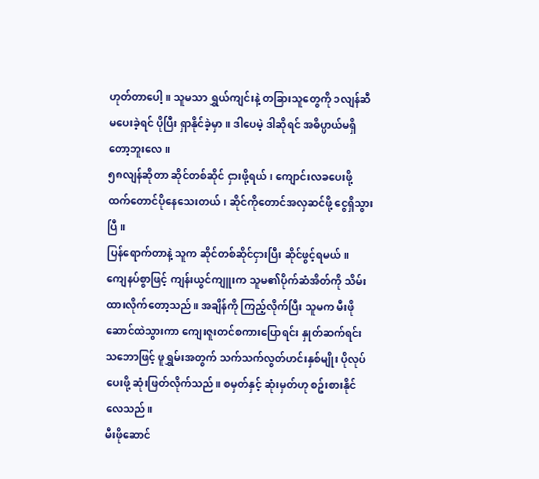ဟုတ်တာပေါ့။ သူမသာ ရွှယ်ကျင်းနဲ့ တခြားသူတွေကို ၁လျန်ဆီ မပေးခဲ့ရင် ပိုပြီး ရှာနိုင်ခဲ့မှာ။ ဒါပေမဲ့ ဒါဆိုရင် အဓိပ္ပာယ်မရှိတော့ဘူးလေ။
၅၈လျန်ဆိုတာ ဆိုင်တစ်ဆိုင် ငှားဖို့ရယ်၊ ကျောင်းလခပေးဖို့ ထက်တောင်ပိုနေသေးတယ်၊ ဆိုင်ကိုတောင်အလှဆင်ဖို့ ငွေရှိသွားပြီ။
ပြန်ရောက်တာနဲ့ သူက ဆိုင်တစ်ဆိုင်ငှားပြီး ဆိုင်ဖွင့်ရမယ်။
ကျေနပ်စွာဖြင့် ကျန်းယွင်ကျူးက သူမ၏ပိုက်ဆံအိတ်ကို သိမ်းထားလိုက်တော့သည်။ အချိန်ကို ကြည့်လိုက်ပြီး သူမက မီးဖိုဆောင်ထဲသွားကာ ကျေးဇူးတင်စကားပြောရင်း နှုတ်ဆက်ရင်း သဘောဖြင့် ဖူရွှမ်းအတွက် သက်သက်လွတ်ဟင်းနှစ်မျိုး ပိုလုပ်ပေးဖို့ ဆုံးဖြတ်လိုက်သည်။ စမှတ်နှင့် ဆုံးမှတ်ဟု စဥ်းစားနိုင်လေသည်။
မီးဖိုဆောင်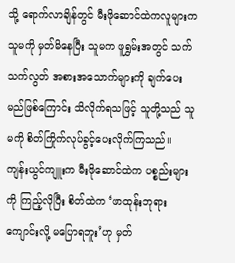သို့ ရောက်လာချိန်တွင် မီးဖိုဆောင်ထဲကလူများက သူမကို မှတ်မိနေပြီး သူမက ဖူရွှမ်းအတွင် သက်သက်လွတ် အစားအသောက်များကို ချက်ပေးမည်ဖြစ်ကြောင်း သိလိုက်ရသဖြင့် သူတို့သည် သူမကို စိတ်ကြိုက်လုပ်ခွင့်ပေးလိုက်ကြသည်။
ကျန်းယွင်ကျူးက မီးဖိုဆောင်ထဲက ပစ္စည်းများကို ကြည့်လိုပြီး စိတ်ထဲက ‘ဖာထုန်းဘုရားကျောင်းလို့ မပြောရဘူး’ဟု မှတ်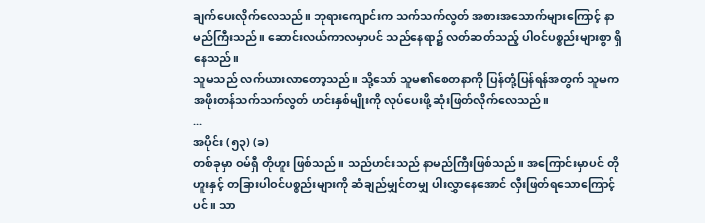ချက်ပေးလိုက်လေသည်။ ဘုရားကျောင်းက သက်သက်လွတ် အစားအသောက်များကြောင့် နာမည်ကြီးသည်။ ဆောင်းလယ်ကာလမှာပင် သည်နေရာ၌ လတ်ဆတ်သည့် ပါဝင်ပစ္စည်းများစွာ ရှိနေသည်။
သူမသည် လက်ယားလာတော့သည်။ သို့သော် သူမ၏စေတနာကို ပြန်တုံ့ပြန်ရန်အတွက် သူမက အဖိုးတန်သက်သက်လွတ် ဟင်းနှစ်မျိုးကို လုပ်ပေးဖို့ ဆုံးဖြတ်လိုက်လေသည်။
...
အပိုင်း (၅၃) (ခ)
တစ်ခုမှာ ဝမ်ရှီ တိုဟူး ဖြစ်သည်။ သည်ဟင်းသည် နာမည်ကြီးဖြစ်သည်။ အကြောင်းမှာပင် တိုဟူးနှင့် တခြားပါဝင်ပစ္စည်းများကို ဆံချည်မျှင်တမျှ ပါးလွှာနေအောင် လှီးဖြတ်ရသောကြောင့်ပင်။ သာ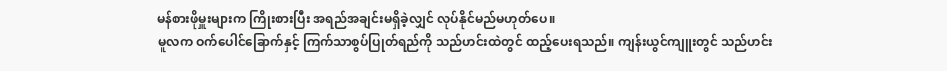မန်စားဖိုမှူးများက ကြိုးစားပြီး အရည်အချင်းမရှိခဲ့လျှင် လုပ်နိုင်မည်မဟုတ်ပေ။
မူလက ဝက်ပေါင်ခြောက်နှင့် ကြက်သာစွပ်ပြုတ်ရည်ကို သည်ဟင်းထဲတွင် ထည့်ပေးရသည်။ ကျန်းယွင်ကျူးတွင် သည်ဟင်း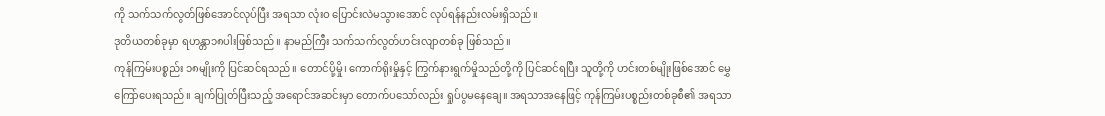ကို သက်သက်လွတ်ဖြစ်အောင်လုပ်ပြီး အရသာ လုံးဝ ပြောင်းလဲမသွားအောင် လုပ်ရန်နည်းလမ်းရှိသည်။
ဒုတိယတစ်ခုမှာ ရဟန္တာ၁၈ပါးဖြစ်သည်။ နာမည်ကြီး သက်သက်လွတ်ဟင်းလျာတစ်ခု ဖြစ်သည်။
ကုန်ကြမ်းပစ္စည်း ၁၈မျိုးကို ပြင်ဆင်ရသည်။ တောင်ပို့မှို၊ ကောက်ရိုးမှိုနှင့် ကြွက်နားရွက်မှိုသည်တို့ကို ပြင်ဆင်ရပြီး သူတို့ကို ဟင်းတစ်မျိုးဖြစ်အောင် မွှေကြော်ပေးရသည်။ ချက်ပြုတ်ပြီးသည့် အရောင်အဆင်းမှာ တောက်ပသော်လည်း ရှုပ်ပွမနေချေ။ အရသာအနေဖြင့် ကုန်ကြမ်းပစ္စည်းတစ်ခုစီ၏ အရသာ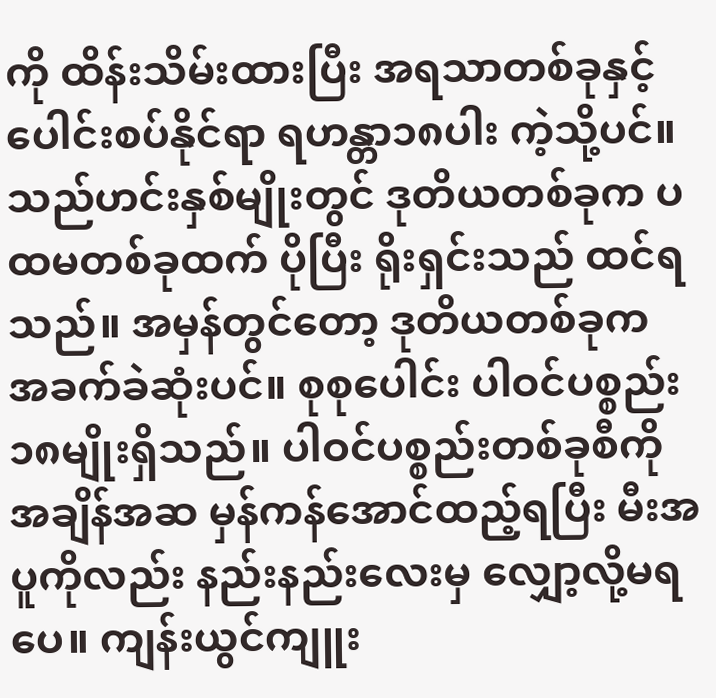ကို ထိန်းသိမ်းထားပြီး အရသာတစ်ခုနှင့် ပေါင်းစပ်နိုင်ရာ ရဟန္တာ၁၈ပါး ကဲ့သို့ပင်။
သည်ဟင်းနှစ်မျိုးတွင် ဒုတိယတစ်ခုက ပထမတစ်ခုထက် ပိုပြီး ရိုးရှင်းသည် ထင်ရသည်။ အမှန်တွင်တော့ ဒုတိယတစ်ခုက အခက်ခဲဆုံးပင်။ စုစုပေါင်း ပါဝင်ပစ္စည်း ၁၈မျိုးရှိသည်။ ပါဝင်ပစ္စည်းတစ်ခုစီကို အချိန်အဆ မှန်ကန်အောင်ထည့်ရပြီး မီးအပူကိုလည်း နည်းနည်းလေးမှ လျှော့လို့မရပေ။ ကျန်းယွင်ကျူး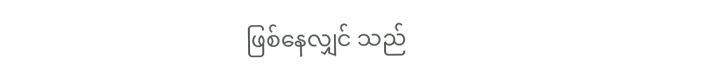ဖြစ်နေလျှင် သည်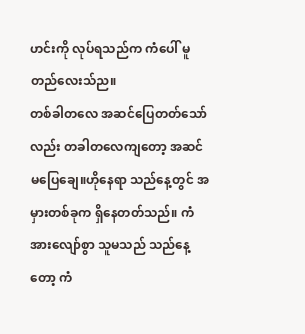ဟင်းကို လုပ်ရသည်က ကံပေါ် မူတည်လေးသ်ည။
တစ်ခါတလေ အဆင်ပြေတတ်သော်လည်း တခါတလေကျတော့ အဆင်မပြေချေ။ဟိုနေရာ သည်နေ့တွင် အမှားတစ်ခုက ရှိနေတတ်သည်။ ကံအားလျော်စွာ သူမသည် သည်နေ့တော့ ကံ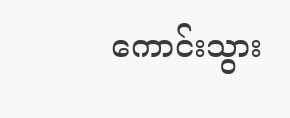ကောင်းသွား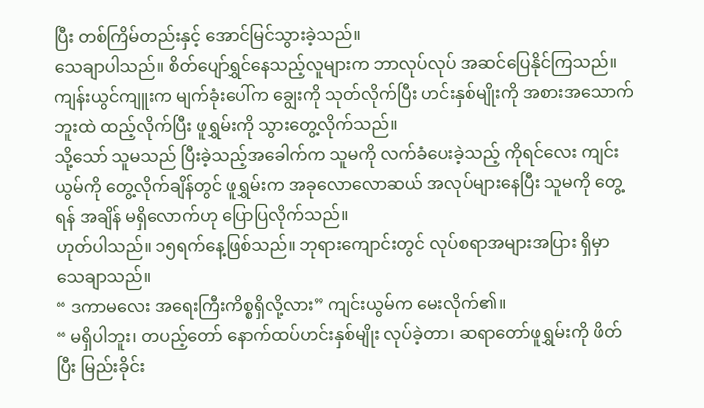ပြီး တစ်ကြိမ်တည်းနှင့် အောင်မြင်သွားခဲ့သည်။
သေချာပါသည်။ စိတ်ပျော်ရွှင်နေသည့်လူများက ဘာလုပ်လုပ် အဆင်ပြေနိုင်ကြသည်။
ကျန်းယွင်ကျူးက မျက်ခုံးပေါ်က ချွေးကို သုတ်လိုက်ပြီး ဟင်းနှစ်မျိုးကို အစားအသောက်ဘူးထဲ ထည့်လိုက်ပြီး ဖူရွှမ်းကို သွားတွေ့လိုက်သည်။
သို့သော် သူမသည် ပြီးခဲ့သည့်အခေါက်က သူမကို လက်ခံပေးခဲ့သည့် ကိုရင်လေး ကျင်းယွမ်ကို တွေ့လိုက်ချိန်တွင် ဖူရွှမ်းက အခုလောလောဆယ် အလုပ်များနေပြီး သူမကို တွေ့ရန် အချိန် မရှိလောက်ဟု ပြောပြလိုက်သည်။
ဟုတ်ပါသည်။ ၁၅ရက်နေ့ဖြစ်သည်။ ဘုရားကျောင်းတွင် လုပ်စရာအများအပြား ရှိမှာသေချာသည်။
“ ဒကာမလေး အရေးကြီးကိစ္စရှိလို့လား” ကျင်းယွမ်က မေးလိုက်၏။
“ မရှိပါဘူး၊ တပည့်တော် နောက်ထပ်ဟင်းနှစ်မျိုး လုပ်ခဲ့တာ၊ ဆရာတော်ဖူရွှမ်းကို ဖိတ်ပြီး မြည်းခိုင်း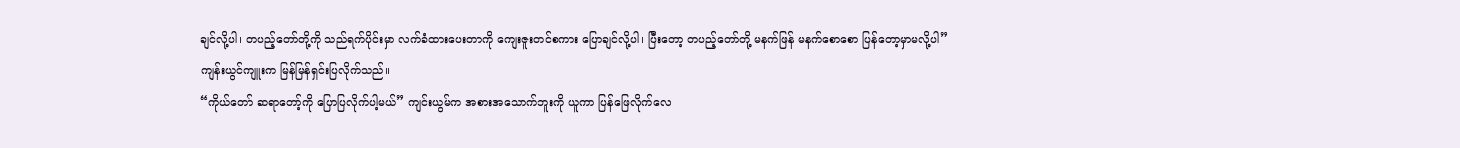ချင်လို့ပါ၊ တပည့်တော်တို့ကို သည်ရက်ပိုင်းမှာ လက်ခံထားပေးတာကို ကျေးဇူးတင်စကား ပြောချင်လို့ပါ၊ ပြီးတော့ တပည့်တော်တို့ မနက်ဖြန် မနက်စောစော ပြန်တော့မှာမလို့ပါ”
ကျန်းယွင်ကျူးက မြန်မြန်ရှင်းပြလိုက်သည်။
“ကိုယ်တော် ဆရာတော့်ကို ပြောပြလိုက်ပါ့မယ်” ကျင်းယွမ်က အစားအသောက်ဘူးကို ယူကာ ပြန်ဖြေလိုက်လေ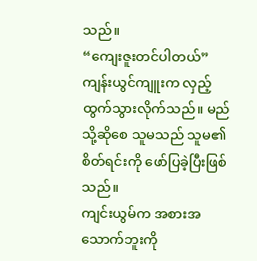သည်။
“ကျေးဇူးတင်ပါတယ်”
ကျန်းယွင်ကျူးက လှည့်ထွက်သွားလိုက်သည်။ မည်သို့ဆိုစေ သူမသည် သူမ၏စိတ်ရင်းကို ဖော်ပြခဲ့ပြီးဖြစ်သည်။
ကျင်းယွမ်က အစားအသောက်ဘူးကို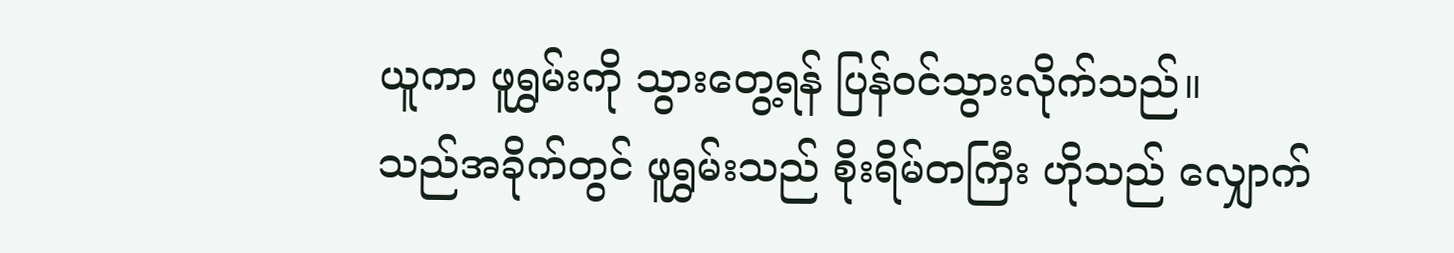ယူကာ ဖူရွှမ်းကို သွားတွေ့ရန် ပြန်ဝင်သွားလိုက်သည်။
သည်အခိုက်တွင် ဖူရွှမ်းသည် စိုးရိမ်တကြီး ဟိုသည် လျှောက်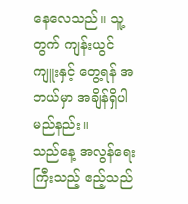နေလေသည်။ သူ့တွက် ကျန်းယွင်ကျူးနှင့် တွေ့ရန် အဘယ်မှာ အချိန်ရှိပါမည်နည်း။
သည်နေ့ အလွန်ရေးကြီးသည့် ဧည့်သည်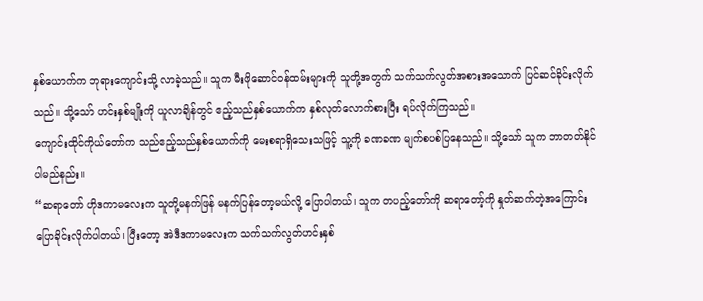နှစ်ယောက်က ဘုရားကျောင်းသို့ လာခဲ့သည်။ သူက မီးဖိုဆောင်ဝန်ထမ်းများကို သူတို့အတွက် သက်သက်လွတ်အစားအသောက် ပြင်ဆင်ခိုင်းလိုက်သည်။ သို့သော် ဟင်းနှစ်မျိုးကို ယူလာချိန်တွင် ဧည့်သည်နှစ်ယောက်က နှစ်လုတ်လောက်စားပြီး ရပ်လိုက်ကြသည်။
ကျောင်းထိုင်ကိုယ်တော်က သည်ဧည့်သည်နှစ်ယောက်ကို မေးစရာရှိသေးသဖြင့် သူ့ကို ခဏခဏ မျက်စပစ်ပြနေသည်။ သို့သော် သူက ဘာတတ်နိုင်ပါမည်နည်း။
“ဆရာတော် ဟိုဒကာမလေးက သူတို့မနက်ဖြန် မနက်ပြန်တော့မယ်လို့ ပြောပါတယ်၊ သူက တပည့်တော်ကို ဆရာတော့်ကို နှုတ်ဆက်တဲ့အကြောင်း ပြောခိုင်းလိုက်ပါတယ်၊ ပြီးတော့ အဲဒီဒကာမလေးက သက်သက်လွတ်ဟင်းနှစ်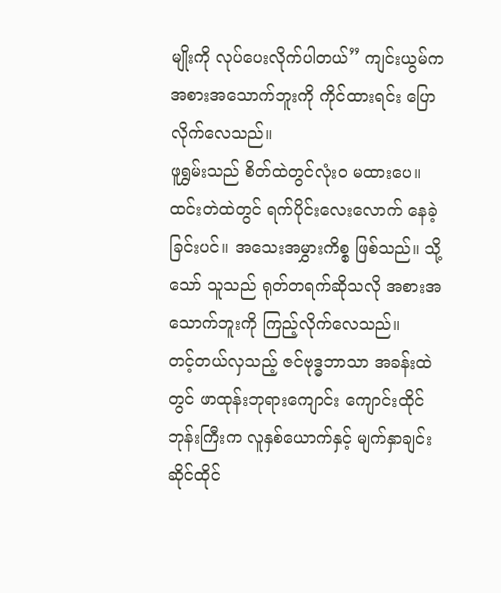မျိုးကို လုပ်ပေးလိုက်ပါတယ်” ကျင်းယွမ်က အစားအသောက်ဘူးကို ကိုင်ထားရင်း ပြောလိုက်လေသည်။
ဖူရွှမ်းသည် စိတ်ထဲတွင်လုံးဝ မထားပေ။ ထင်းတဲထဲတွင် ရက်ပိုင်းလေးလောက် နေခဲ့ခြင်းပင်။ အသေးအမွှားကိစ္စ ဖြစ်သည်။ သို့သော် သူသည် ရုတ်တရက်ဆိုသလို အစားအသောက်ဘူးကို ကြည့်လိုက်လေသည်။
တင့်တယ်လှသည့် ဇင်ဗုဒ္ဓဘာသာ အခန်းထဲတွင် ဖာထုန်းဘုရားကျောင်း ကျောင်းထိုင်ဘုန်းကြီးက လူနှစ်ယောက်နှင့် မျက်နှာချင်းဆိုင်ထိုင်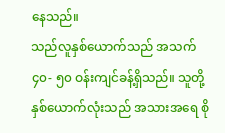နေသည်။
သည်လူနှစ်ယောက်သည် အသက် ၄၀- ၅၀ ဝန်းကျင်ခန့်ရှိသည်။ သူတို့နှစ်ယောက်လုံးသည် အသားအရေ စို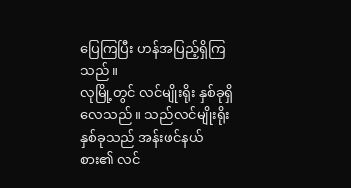ပြေကြပြီး ဟန်အပြည့်ရှိကြသည်။
လုမြို့တွင် လင်မျိုးရိုး နှစ်ခုရှိလေသည်။ သည်လင်မျိုးရိုးနှစ်ခုသည် အန်းဖင်နယ်စား၏ လင်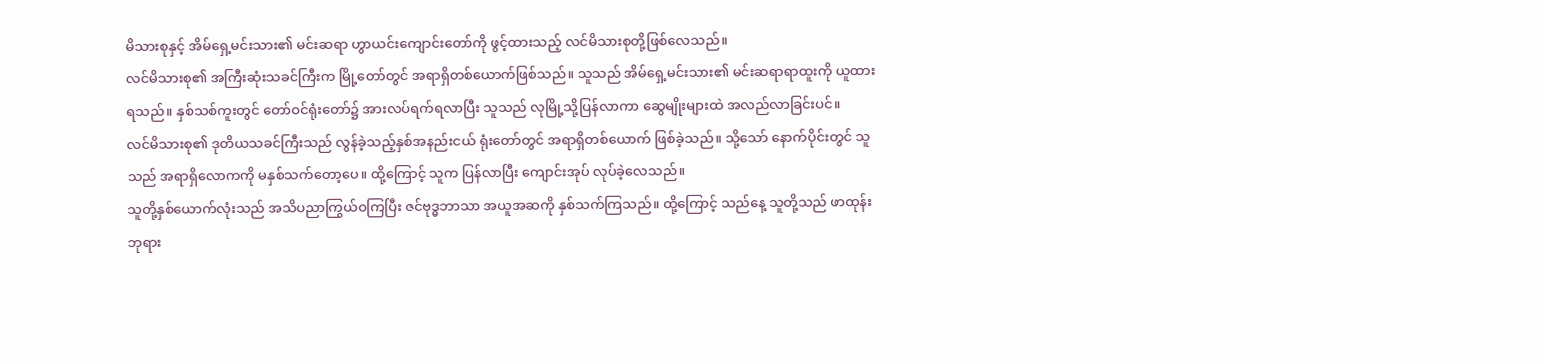မိသားစုနှင့် အိမ်ရှေ့မင်းသား၏ မင်းဆရာ ဟွာယင်းကျောင်းတော်ကို ဖွင့်ထားသည့် လင်မိသားစုတို့ဖြစ်လေသည်။
လင်မိသားစု၏ အကြီးဆုံးသခင်ကြီးက မြို့တော်တွင် အရာရှိတစ်ယောက်ဖြစ်သည်။ သူသည် အိမ်ရှေ့မင်းသား၏ မင်းဆရာရာထူးကို ယူထားရသည်။ နှစ်သစ်ကူးတွင် တော်ဝင်ရုံးတော်၌ အားလပ်ရက်ရလာပြီး သူသည် လုမြို့သို့ပြန်လာကာ ဆွေမျိုးများထဲ အလည်လာခြင်းပင်။
လင်မိသားစု၏ ဒုတိယသခင်ကြီးသည် လွန်ခဲ့သည့်နှစ်အနည်းငယ် ရုံးတော်တွင် အရာရှိတစ်ယောက် ဖြစ်ခဲ့သည်။ သို့သော် နောက်ပိုင်းတွင် သူသည် အရာရှိလောကကို မနှစ်သက်တော့ပေ။ ထို့ကြောင့် သူက ပြန်လာပြီး ကျောင်းအုပ် လုပ်ခဲ့လေသည်။
သူတို့နှစ်ယောက်လုံးသည် အသိပညာကြွယ်ဝကြပြီး ဇင်ဗုဒ္ဓဘာသာ အယူအဆကို နှစ်သက်ကြသည်။ ထို့ကြောင့် သည်နေ့ သူတို့သည် ဖာထုန်းဘုရား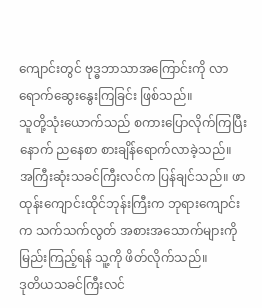ကျောင်းတွင် ဗုဒ္ဓဘာသာအကြောင်းကို လာရောက်ဆွေးနွေးကြခြင်း ဖြစ်သည်။
သူတို့သုံးယောက်သည် စကားပြောလိုက်ကြပြီးနောက် ညနေစာ စားချိန်ရောက်လာခဲ့သည်။
အကြီးဆုံးသခင်ကြီးလင်က ပြန်ချင်သည်။ ဖာထုန်းကျောင်းထိုင်ဘုန်းကြီးက ဘုရားကျောင်းက သက်သက်လွတ် အစားအသောက်များကို မြည်းကြည့်ရန် သူ့ကို ဖိတ်လိုက်သည်။
ဒုတိယသခင်ကြီးလင်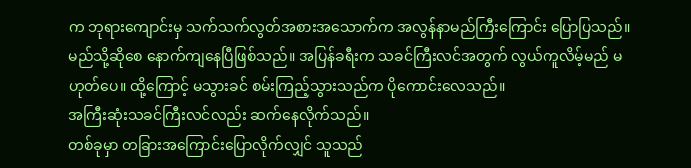က ဘုရားကျောင်းမှ သက်သက်လွတ်အစားအသောက်က အလွန်နာမည်ကြီးကြောင်း ပြောပြသည်။ မည်သို့ဆိုစေ နောက်ကျနေပြီဖြစ်သည်။ အပြန်ခရီးက သခင်ကြီးလင်အတွက် လွယ်ကူလိမ့်မည် မဟုတ်ပေ။ ထို့ကြောင့် မသွားခင် စမ်းကြည့်သွားသည်က ပိုကောင်းလေသည်။
အကြီးဆုံးသခင်ကြီးလင်လည်း ဆက်နေလိုက်သည်။
တစ်ခုမှာ တခြားအကြောင်းပြောလိုက်လျှင် သူသည်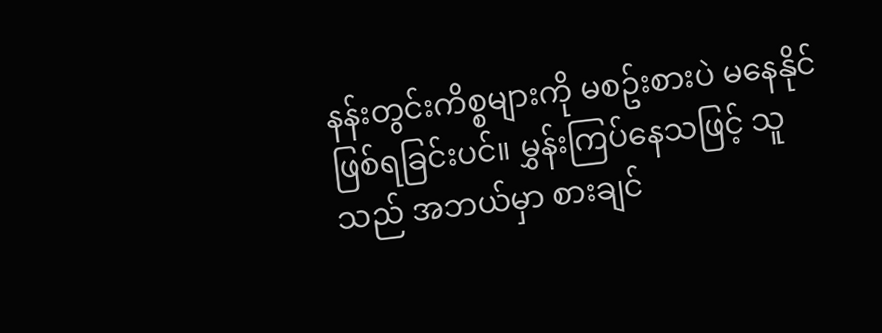နန်းတွင်းကိစ္စများကို မစဥ်းစားပဲ မနေနိုင် ဖြစ်ရခြင်းပင်။ မွှန်းကြပ်နေသဖြင့် သူသည် အဘယ်မှာ စားချင်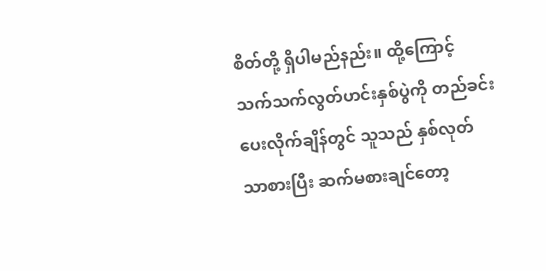စိတ်တို့ ရှိပါမည်နည်း။ ထို့ကြောင့် သက်သက်လွတ်ဟင်းနှစ်ပွဲကို တည်ခင်းပေးလိုက်ချိန်တွင် သူသည် နှစ်လုတ်သာစားပြီး ဆက်မစားချင်တော့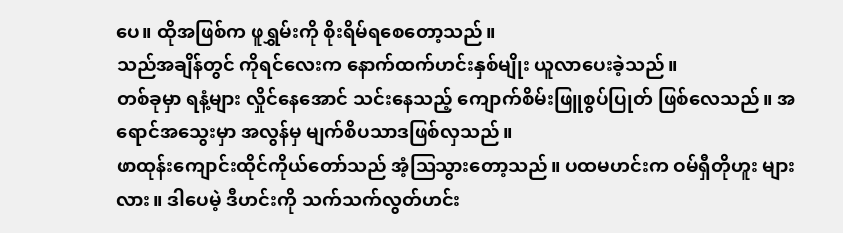ပေ။ ထိုအဖြစ်က ဖူရွှမ်းကို စိုးရိမ်ရစေတော့သည်။
သည်အချိန်တွင် ကိုရင်လေးက နောက်ထက်ဟင်းနှစ်မျိုး ယူလာပေးခဲ့သည်။
တစ်ခုမှာ ရနံ့များ လှိုင်နေအောင် သင်းနေသည့် ကျောက်စိမ်းဖြူစွပ်ပြုတ် ဖြစ်လေသည်။ အရောင်အသွေးမှာ အလွန်မှ မျက်စိပသာဒဖြစ်လှသည်။
ဖာထုန်းကျောင်းထိုင်ကိုယ်တော်သည် အံ့ဩသွားတော့သည်။ ပထမဟင်းက ဝမ်ရှီတိုဟူး များလား။ ဒါပေမဲ့ ဒီဟင်းကို သက်သက်လွတ်ဟင်း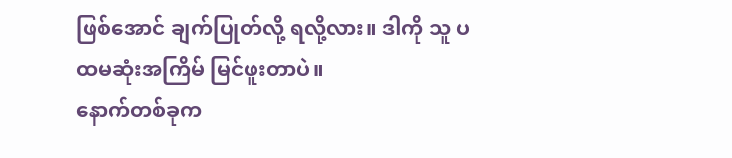ဖြစ်အောင် ချက်ပြုတ်လို့ ရလို့လား။ ဒါကို သူ ပထမဆုံးအကြိမ် မြင်ဖူးတာပဲ။
နောက်တစ်ခုက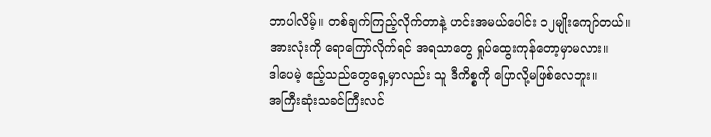ဘာပါလိမ့်။ တစ်ချက်ကြည့်လိုက်တာနဲ့ ဟင်းအမယ်ပေါင်း ၁၂မျိုးကျော်တယ်။ အားလုံးကို ရောကြော်လိုက်ရင် အရသာတွေ ရှုပ်ထွေးကုန်တော့မှာမလား။
ဒါပေမဲ့ ဧည့်သည်တွေရှေ့မှာလည်း သူ ဒီကိစ္စကို ပြောလို့မဖြစ်လေဘူး။
အကြီးဆုံးသခင်ကြီးလင်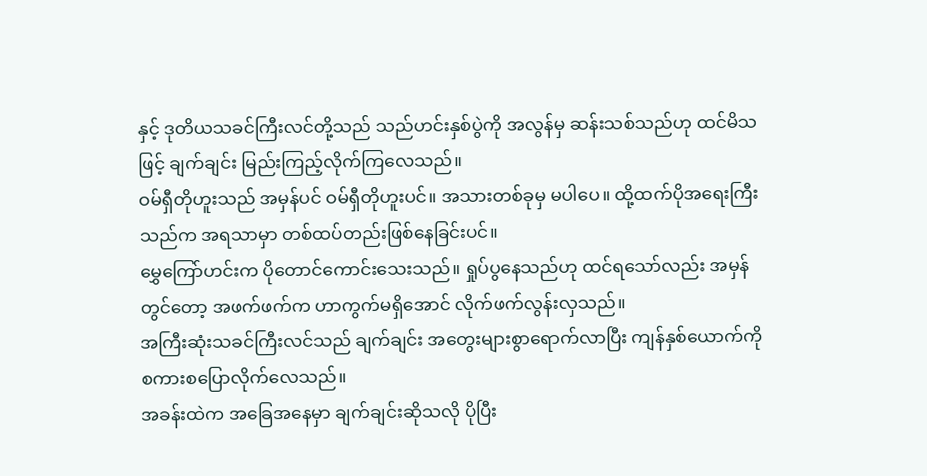နှင့် ဒုတိယသခင်ကြီးလင်တို့သည် သည်ဟင်းနှစ်ပွဲကို အလွန်မှ ဆန်းသစ်သည်ဟု ထင်မိသဖြင့် ချက်ချင်း မြည်းကြည့်လိုက်ကြလေသည်။
ဝမ်ရှီတိုဟူးသည် အမှန်ပင် ဝမ်ရှီတိုဟူးပင်။ အသားတစ်ခုမှ မပါပေ။ ထို့ထက်ပိုအရေးကြီးသည်က အရသာမှာ တစ်ထပ်တည်းဖြစ်နေခြင်းပင်။
မွှေကြော်ဟင်းက ပိုတောင်ကောင်းသေးသည်။ ရှုပ်ပွနေသည်ဟု ထင်ရသော်လည်း အမှန်တွင်တော့ အဖက်ဖက်က ဟာကွက်မရှိအောင် လိုက်ဖက်လွန်းလှသည်။
အကြီးဆုံးသခင်ကြီးလင်သည် ချက်ချင်း အတွေးများစွာရောက်လာပြီး ကျန်နှစ်ယောက်ကို စကားစပြောလိုက်လေသည်။
အခန်းထဲက အခြေအနေမှာ ချက်ချင်းဆိုသလို ပိုပြီး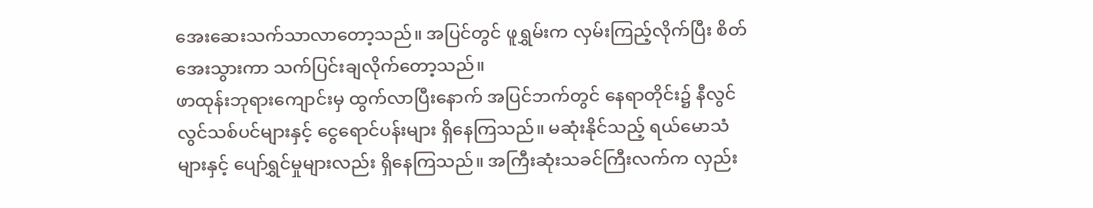အေးဆေးသက်သာလာတော့သည်။ အပြင်တွင် ဖူရွှမ်းက လှမ်းကြည့်လိုက်ပြီး စိတ်အေးသွားကာ သက်ပြင်းချလိုက်တော့သည်။
ဖာထုန်းဘုရားကျောင်းမှ ထွက်လာပြီးနောက် အပြင်ဘက်တွင် နေရာတိုင်း၌ နီလွင်လွင်သစ်ပင်များနှင့် ငွေရောင်ပန်းများ ရှိနေကြသည်။ မဆုံးနိုင်သည့် ရယ်မောသံများနှင့် ပျော်ရွှင်မှုများလည်း ရှိနေကြသည်။ အကြီးဆုံးသခင်ကြီးလက်က လှည်း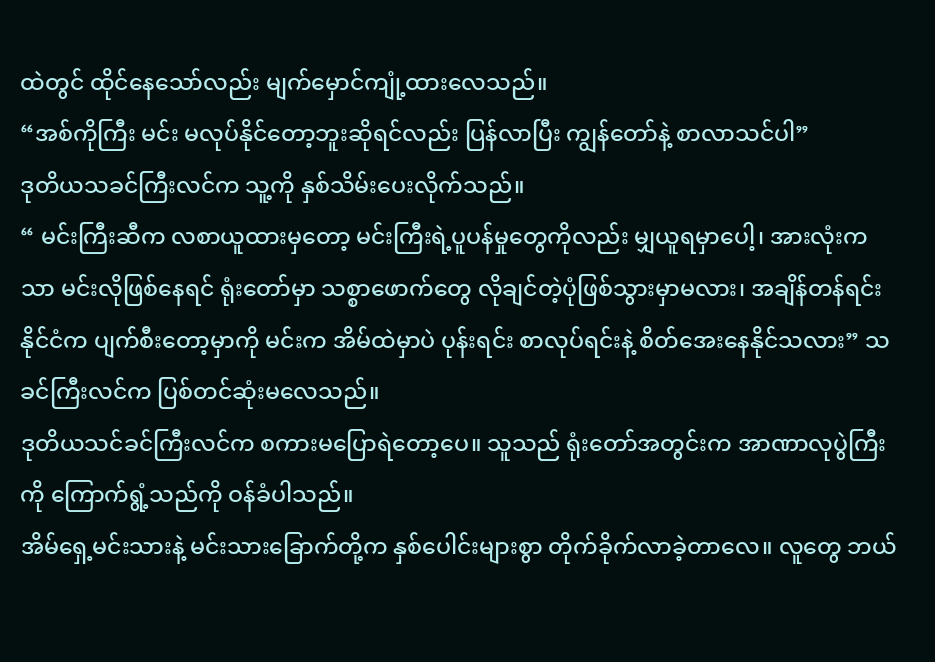ထဲတွင် ထိုင်နေသော်လည်း မျက်မှောင်ကျုံ့ထားလေသည်။
“အစ်ကိုကြီး မင်း မလုပ်နိုင်တော့ဘူးဆိုရင်လည်း ပြန်လာပြီး ကျွန်တော်နဲ့ စာလာသင်ပါ”
ဒုတိယသခင်ကြီးလင်က သူ့ကို နှစ်သိမ်းပေးလိုက်သည်။
“ မင်းကြီးဆီက လစာယူထားမှတော့ မင်းကြီးရဲ့ပူပန်မှုတွေကိုလည်း မျှယူရမှာပေါ့၊ အားလုံးကသာ မင်းလိုဖြစ်နေရင် ရုံးတော်မှာ သစ္စာဖောက်တွေ လိုချင်တဲ့ပုံဖြစ်သွားမှာမလား၊ အချိန်တန်ရင်း နိုင်ငံက ပျက်စီးတော့မှာကို မင်းက အိမ်ထဲမှာပဲ ပုန်းရင်း စာလုပ်ရင်းနဲ့ စိတ်အေးနေနိုင်သလား” သခင်ကြီးလင်က ပြစ်တင်ဆုံးမလေသည်။
ဒုတိယသင်ခင်ကြီးလင်က စကားမပြောရဲတော့ပေ။ သူသည် ရုံးတော်အတွင်းက အာဏာလုပွဲကြီးကို ကြောက်ရွံ့သည်ကို ဝန်ခံပါသည်။
အိမ်ရှေ့မင်းသားနဲ့ မင်းသားခြောက်တို့က နှစ်ပေါင်းများစွာ တိုက်ခိုက်လာခဲ့တာလေ။ လူတွေ ဘယ်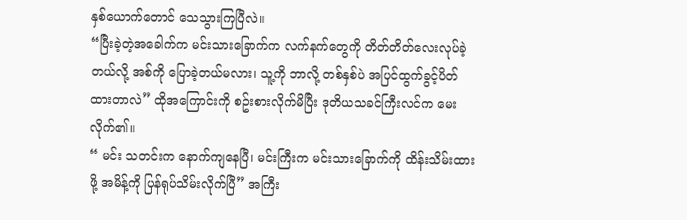နှစ်ယောက်တောင် သေသွားကြပြီလဲ။
“ပြီးခဲ့တဲ့အခေါက်က မင်းသားခြောက်က လက်နက်တွေကို တိတ်တိတ်လေးလုပ်ခဲ့တယ်လို့ အစ်ကို ပြောခဲ့တယ်မလား၊ သူ့ကို ဘာလို့ တစ်နှစ်ပဲ အပြင်ထွက်ခွင့်ပိတ်ထားတာလဲ” ထိုအကြောင်းကို စဥ်းစားလိုက်မိပြီး ဒုတိယသခင်ကြီးလင်က မေးလိုက်၏။
“ မင်း သတင်းက နောက်ကျနေပြီ၊ မင်းကြီးက မင်းသားခြောက်ကို ထိန်းသိမ်းထားဖို့ အမိန့်ကို ပြန်ရုပ်သိမ်းလိုက်ပြီ” အကြီး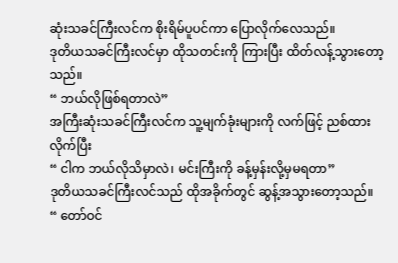ဆုံးသခင်ကြီးလင်က စိုးရိမ်ပူပင်ကာ ပြောလိုက်လေသည်။
ဒုတိယသခင်ကြီးလင်မှာ ထိုသတင်းကို ကြားပြီး ထိတ်လန့်သွားတော့သည်။
“ ဘယ်လိုဖြစ်ရတာလဲ”
အကြီးဆုံးသခင်ကြီးလင်က သူ့မျက်ခုံးများကို လက်ဖြင့် ညစ်ထားလိုက်ပြီး
“ ငါက ဘယ်လိုသိမှာလဲ၊ မင်းကြီးကို ခန့်မှန်းလို့မှမရတာ”
ဒုတိယသခင်ကြီးလင်သည် ထိုအခိုက်တွင် ဆွန့်အသွားတော့သည်။
“ တော်ဝင်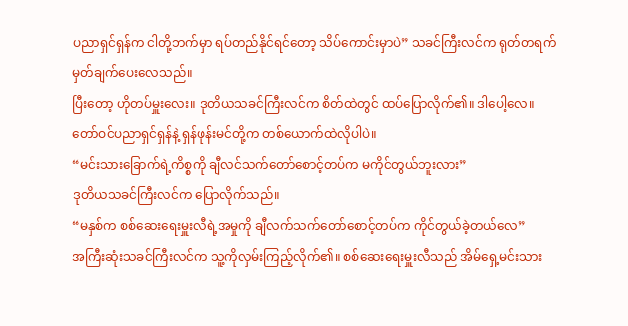ပညာရှင်ရှန်က ငါတို့ဘက်မှာ ရပ်တည်နိုင်ရင်တော့ သိပ်ကောင်းမှာပဲ” သခင်ကြီးလင်က ရုတ်တရက် မှတ်ချက်ပေးလေသည်။
ပြီးတော့ ဟိုတပ်မှူးလေး။ ဒုတိယသခင်ကြီးလင်က စိတ်ထဲတွင် ထပ်ပြောလိုက်၏။ ဒါပေါ့လေ။ တော်ဝင်ပညာရှင်ရှန်နဲ့ ရှန်ဖုန်းမင်တို့က တစ်ယောက်ထဲလိုပါပဲ။
“မင်းသားခြောက်ရဲ့ကိစ္စကို ချီလင်သက်တော်စောင့်တပ်က မကိုင်တွယ်ဘူးလား”
ဒုတိယသခင်ကြီးလင်က ပြောလိုက်သည်။
“မနှစ်က စစ်ဆေးရေးမှူးလီရဲ့အမှုကို ချီလက်သက်တော်စောင့်တပ်က ကိုင်တွယ်ခဲ့တယ်လေ”
အကြီးဆုံးသခင်ကြီးလင်က သူ့ကိုလှမ်းကြည့်လိုက်၏။ စစ်ဆေးရေးမှူးလီသည် အိမ်ရှေ့မင်းသား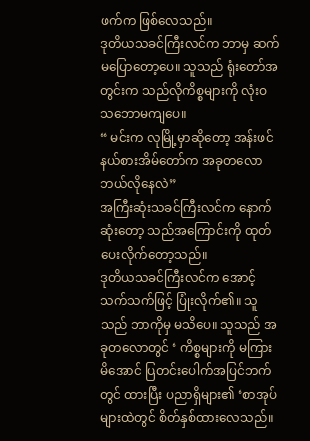ဖက်က ဖြစ်လေသည်။
ဒုတိယသခင်ကြီးလင်က ဘာမှ ဆက်မပြောတော့ပေ။ သူသည် ရုံးတော်အတွင်းက သည်လိုကိစ္စများကို လုံးဝသဘောမကျပေ။
“ မင်းက လုမြို့မှာဆိုတော့ အန်းဖင်နယ်စားအိမ်တော်က အခုတလော ဘယ်လိုနေလဲ”
အကြီးဆုံးသခင်ကြီးလင်က နောက်ဆုံးတော့ သည်အကြောင်းကို ထုတ်ပေးလိုက်တော့သည်။
ဒုတိယသခင်ကြီးလင်က အောင့်သက်သက်ဖြင့် ပြုံးလိုက်၏။ သူသည် ဘာကိုမှ မသိပေ။ သူသည် အခုတလောတွင် ‘ ကိစ္စများကို မကြားမိအောင် ပြတင်းပေါက်အပြင်ဘက်တွင် ထားပြီး ပညာရှိများ၏ ‘စာအုပ်များထဲတွင် စိတ်နှစ်ထားလေသည်။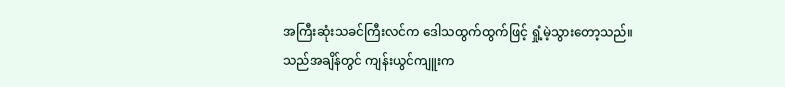အကြီးဆုံးသခင်ကြီးလင်က ဒေါသထွက်ထွက်ဖြင့် ရှုံ့မဲ့သွားတော့သည်။
သည်အချိန်တွင် ကျန်းယွင်ကျူးက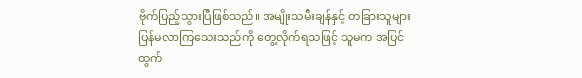ဗိုက်ပြည့်သွားပြီဖြစ်သည်။ အမျိုးသမီးချန်နှင့် တခြားသူများ ပြန်မလာကြသေးသည်ကို တွေ့လိုက်ရသဖြင့် သူမက အပြင်ထွက်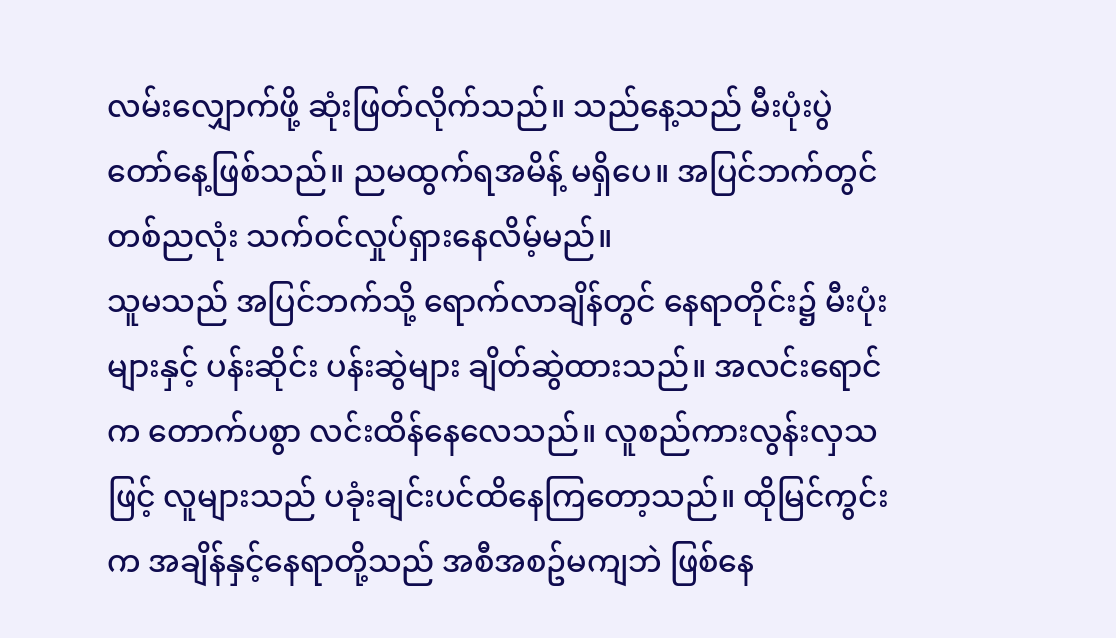လမ်းလျှောက်ဖို့ ဆုံးဖြတ်လိုက်သည်။ သည်နေ့သည် မီးပုံးပွဲတော်နေ့ဖြစ်သည်။ ညမထွက်ရအမိန့် မရှိပေ။ အပြင်ဘက်တွင်တစ်ညလုံး သက်ဝင်လှုပ်ရှားနေလိမ့်မည်။
သူမသည် အပြင်ဘက်သို့ ရောက်လာချိန်တွင် နေရာတိုင်း၌ မီးပုံးများနှင့် ပန်းဆိုင်း ပန်းဆွဲများ ချိတ်ဆွဲထားသည်။ အလင်းရောင်က တောက်ပစွာ လင်းထိန်နေလေသည်။ လူစည်ကားလွန်းလှသဖြင့် လူများသည် ပခုံးချင်းပင်ထိနေကြတော့သည်။ ထိုမြင်ကွင်းက အချိန်နှင့်နေရာတို့သည် အစီအစဥ်မကျဘဲ ဖြစ်နေ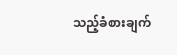သည့်ခံစားချက်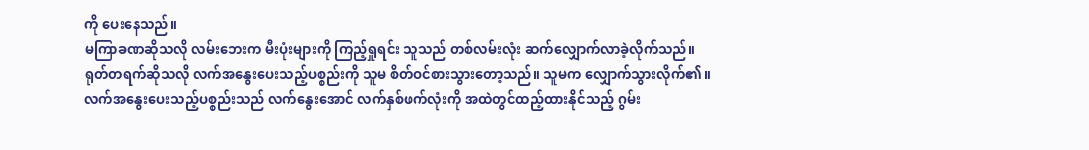ကို ပေးနေသည်။
မကြာခဏဆိုသလို လမ်းဘေးက မီးပုံးများကို ကြည့်ရှုရင်း သူသည် တစ်လမ်းလုံး ဆက်လျှောက်လာခဲ့လိုက်သည်။
ရုတ်တရက်ဆိုသလို လက်အနွေးပေးသည့်ပစ္စည်းကို သူမ စိတ်ဝင်စားသွားတော့သည်။ သူမက လျှောက်သွားလိုက်၏။
လက်အနွေးပေးသည့်ပစ္စည်းသည် လက်နွေးအောင် လက်နှစ်ဖက်လုံးကို အထဲတွင်ထည့်ထားနိုင်သည့် ဂွမ်း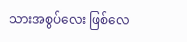သားအစွပ်လေး ဖြစ်လေ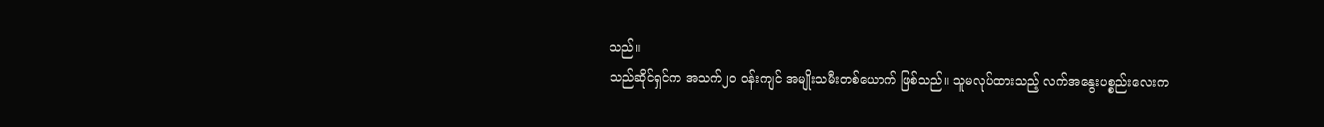သည်။
သည်ဆိုင်ရှင်က အသက်၂၀ ဝန်းကျင် အမျိုးသမီးတစ်ယောက် ဖြစ်သည်။ သူမလုပ်ထားသည့် လက်အနွေးပစ္စည်းလေးက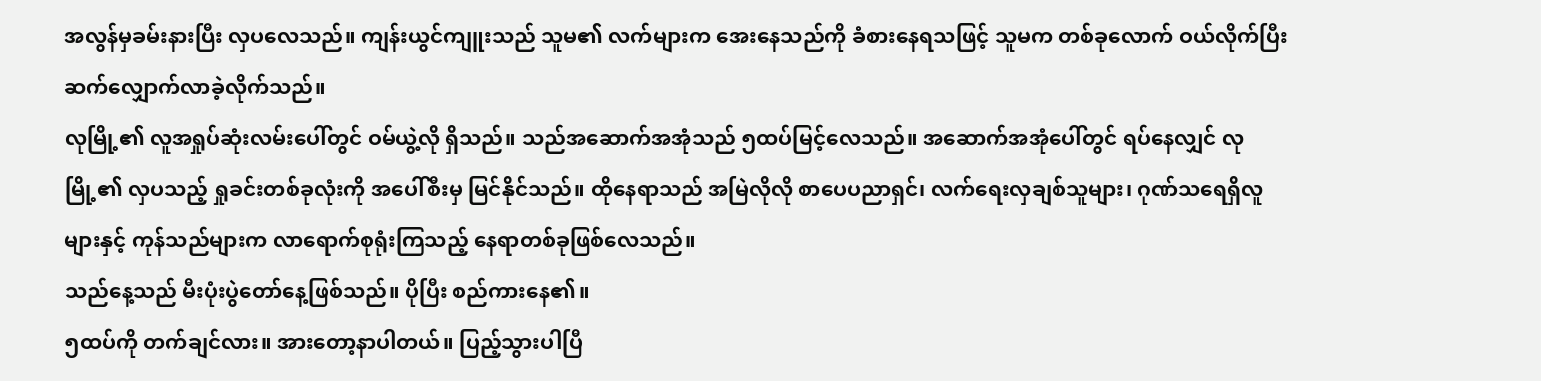အလွန်မှခမ်းနားပြီး လှပလေသည်။ ကျန်းယွင်ကျူးသည် သူမ၏ လက်များက အေးနေသည်ကို ခံစားနေရသဖြင့် သူမက တစ်ခုလောက် ဝယ်လိုက်ပြီး ဆက်လျှောက်လာခဲ့လိုက်သည်။
လုမြို့၏ လူအရှုပ်ဆုံးလမ်းပေါ်တွင် ဝမ်ယွဲ့လို ရှိသည်။ သည်အဆောက်အအုံသည် ၅ထပ်မြင့်လေသည်။ အဆောက်အအုံပေါ်တွင် ရပ်နေလျှင် လုမြို့၏ လှပသည့် ရှုခင်းတစ်ခုလုံးကို အပေါ်စီးမှ မြင်နိုင်သည်။ ထိုနေရာသည် အမြဲလိုလို စာပေပညာရှင်၊ လက်ရေးလှချစ်သူများ၊ ဂုဏ်သရေရှိလူများနှင့် ကုန်သည်များက လာရောက်စုရုံးကြသည့် နေရာတစ်ခုဖြစ်လေသည်။
သည်နေ့သည် မီးပုံးပွဲတော်နေ့ဖြစ်သည်။ ပိုပြီး စည်ကားနေ၏။
၅ထပ်ကို တက်ချင်လား။ အားတော့နာပါတယ်။ ပြည့်သွားပါပြီ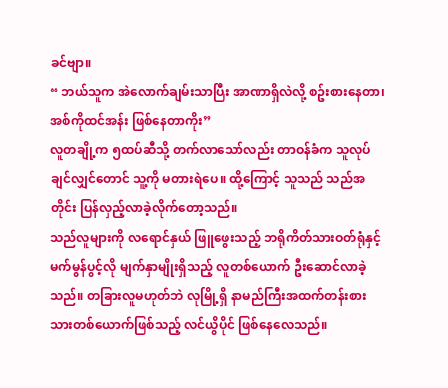ခင်ဗျာ။
“ ဘယ်သူက အဲလောက်ချမ်းသာပြီး အာဏာရှိလဲလို့ စဥ်းစားနေတာ၊ အစ်ကိုထင်အန်း ဖြစ်နေတာကိုး”
လူတချို့က ၅ထပ်ဆီသို့ တက်လာသော်လည်း တာဝန်ခံက သူလုပ်ချင်လျှင်တောင် သူ့ကို မတားရဲပေ။ ထို့ကြောင့် သူသည် သည်အတိုင်း ပြန်လှည့်လာခဲ့လိုက်တော့သည်။
သည်လူများကို လရောင်နှယ် ဖြူဖွေးသည့် ဘရိုကိတ်သားဝတ်ရုံနှင့် မက်မွန်ပွင့်လို မျက်နှာမျိုးရှိသည့် လူတစ်ယောက် ဦးဆောင်လာခဲ့သည်။ တခြားလူမဟုတ်ဘဲ လုမြို့ရှိ နာမည်ကြီးအထက်တန်းစား သားတစ်ယောက်ဖြစ်သည့် လင်ယွိပိုင် ဖြစ်နေလေသည်။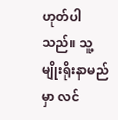ဟုတ်ပါသည်။ သူ့မျိုးရိုးနာမည်မှာ လင်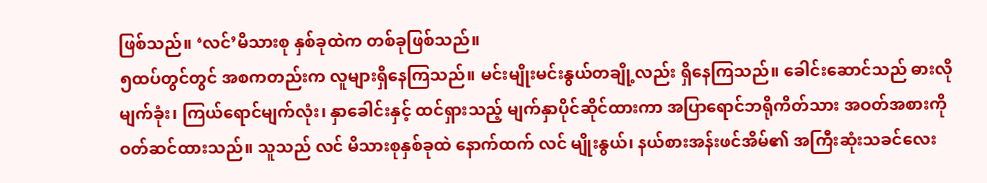ဖြစ်သည်။ ‘လင်’မိသားစု နှစ်ခုထဲက တစ်ခုဖြစ်သည်။
၅ထပ်တွင်တွင် အစကတည်းက လူများရှိနေကြသည်။ မင်းမျိုးမင်းနွယ်တချို့လည်း ရှိနေကြသည်။ ခေါင်းဆောင်သည် ဓားလို မျက်ခုံး၊ ကြယ်ရောင်မျက်လုံး၊ နှာခေါင်းနှင့် ထင်ရှားသည့် မျက်နှာပိုင်ဆိုင်ထားကာ အပြာရောင်ဘရိုကိတ်သား အဝတ်အစားကို ဝတ်ဆင်ထားသည်။ သူသည် လင် မိသားစုနှစ်ခုထဲ နောက်ထက် လင် မျိုးနွယ်၊ နယ်စားအန်းဖင်အိမ်၏ အကြီးဆုံးသခင်လေး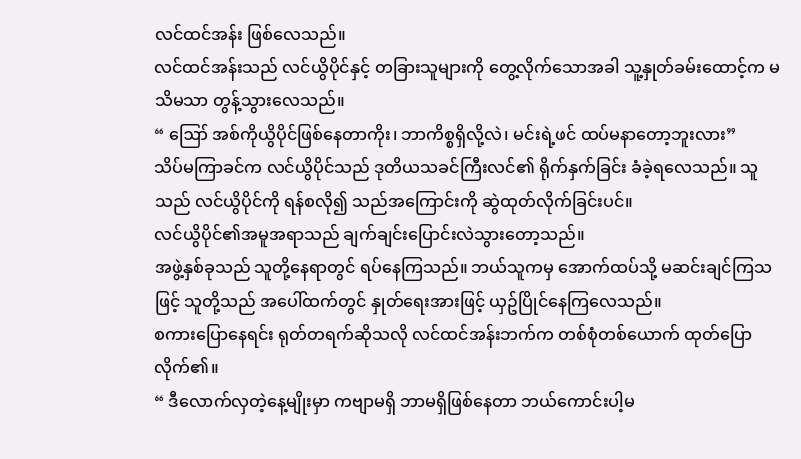လင်ထင်အန်း ဖြစ်လေသည်။
လင်ထင်အန်းသည် လင်ယွိပိုင်နှင့် တခြားသူများကို တွေ့လိုက်သောအခါ သူ့နှုတ်ခမ်းထောင့်က မသိမသာ တွန့်သွားလေသည်။
“ ဪ အစ်ကိုယွိပိုင်ဖြစ်နေတာကိုး၊ ဘာကိစ္စရှိလို့လဲ၊ မင်းရဲ့ဖင် ထပ်မနာတော့ဘူးလား”
သိပ်မကြာခင်က လင်ယွိပိုင်သည် ဒုတိယသခင်ကြီးလင်၏ ရိုက်နှက်ခြင်း ခံခဲ့ရလေသည်။ သူသည် လင်ယွိပိုင်ကို ရန်စလို၍ သည်အကြောင်းကို ဆွဲထုတ်လိုက်ခြင်းပင်။
လင်ယွိပိုင်၏အမူအရာသည် ချက်ချင်းပြောင်းလဲသွားတော့သည်။
အဖွဲ့နှစ်ခုသည် သူတို့နေရာတွင် ရပ်နေကြသည်။ ဘယ်သူကမှ အောက်ထပ်သို့ မဆင်းချင်ကြသဖြင့် သူတို့သည် အပေါ်ထက်တွင် နှုတ်ရေးအားဖြင့် ယှဥ်ပြိုင်နေကြလေသည်။
စကားပြောနေရင်း ရုတ်တရက်ဆိုသလို လင်ထင်အန်းဘက်က တစ်စုံတစ်ယောက် ထုတ်ပြောလိုက်၏။
“ ဒီလောက်လှတဲ့နေ့မျိုးမှာ ကဗျာမရှိ ဘာမရှိဖြစ်နေတာ ဘယ်ကောင်းပါ့မ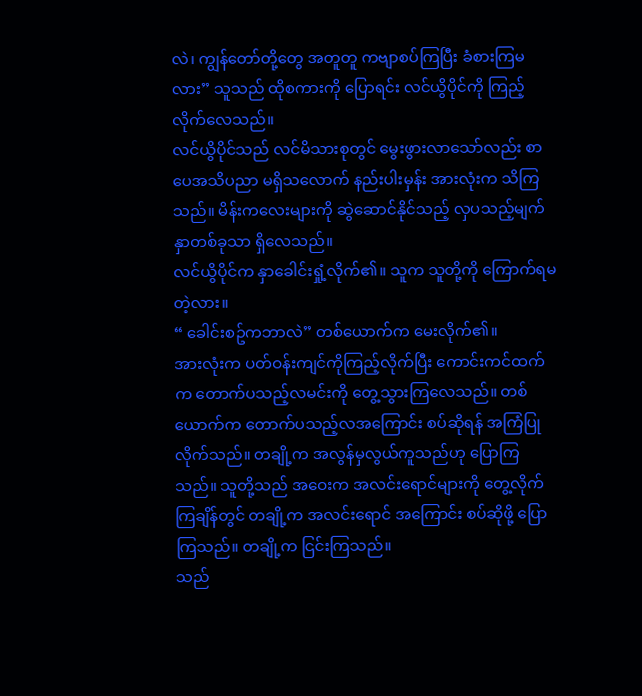လဲ၊ ကျွန်တော်တို့တွေ အတူတူ ကဗျာစပ်ကြပြီး ခံစားကြမလား” သူသည် ထိုစကားကို ပြောရင်း လင်ယွိပိုင်ကို ကြည့်လိုက်လေသည်။
လင်ယွိပိုင်သည် လင်မိသားစုတွင် မွေးဖွားလာသော်လည်း စာပေအသိပညာ မရှိသလောက် နည်းပါးမှန်း အားလုံးက သိကြသည်။ မိန်းကလေးများကို ဆွဲဆောင်နိုင်သည့် လှပသည့်မျက်နှာတစ်ခုသာ ရှိလေသည်။
လင်ယွိပိုင်က နှာခေါင်းရှုံ့လိုက်၏။ သူက သူတို့ကို ကြောက်ရမတဲ့လား။
“ ခေါင်းစဥ်ကဘာလဲ” တစ်ယောက်က မေးလိုက်၏။
အားလုံးက ပတ်ဝန်းကျင်ကိုကြည့်လိုက်ပြီး ကောင်းကင်ထက်က တောက်ပသည့်လမင်းကို တွေ့သွားကြလေသည်။ တစ်ယောက်က တောက်ပသည့်လအကြောင်း စပ်ဆိုရန် အကြံပြုလိုက်သည်။ တချို့က အလွန်မှလွယ်ကူသည်ဟု ပြောကြသည်။ သူတို့သည် အဝေးက အလင်းရောင်များကို တွေ့လိုက်ကြချိန်တွင် တချို့က အလင်းရောင် အကြောင်း စပ်ဆိုဖို့ ပြောကြသည်။ တချို့က ငြင်းကြသည်။
သည်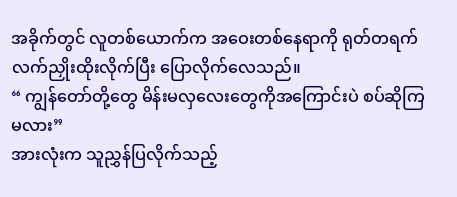အခိုက်တွင် လူတစ်ယောက်က အဝေးတစ်နေရာကို ရုတ်တရက် လက်ညှိုးထိုးလိုက်ပြီး ပြောလိုက်လေသည်။
“ ကျွန်တော်တို့တွေ မိန်းမလှလေးတွေကိုအကြောင်းပဲ စပ်ဆိုကြမလား”
အားလုံးက သူညွှန်ပြလိုက်သည့်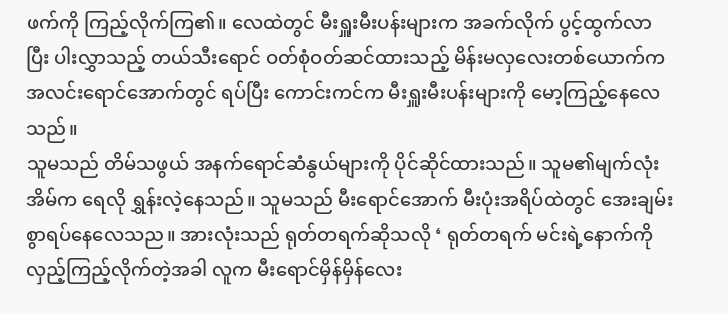ဖက်ကို ကြည့်လိုက်ကြ၏။ လေထဲတွင် မီးရှူးမီးပန်းများက အခက်လိုက် ပွင့်ထွက်လာပြီး ပါးလွှာသည့် တယ်သီးရောင် ဝတ်စုံဝတ်ဆင်ထားသည့် မိန်းမလှလေးတစ်ယောက်က အလင်းရောင်အောက်တွင် ရပ်ပြီး ကောင်းကင်က မီးရှူးမီးပန်းများကို မော့ကြည့်နေလေသည်။
သူမသည် တိမ်သဖွယ် အနက်ရောင်ဆံနွယ်များကို ပိုင်ဆိုင်ထားသည်။ သူမ၏မျက်လုံးအိမ်က ရေလို ရွှန်းလဲ့နေသည်။ သူမသည် မီးရောင်အောက် မီးပုံးအရိပ်ထဲတွင် အေးချမ်းစွာရပ်နေလေသည။ အားလုံးသည် ရုတ်တရက်ဆိုသလို ‘ ရုတ်တရက် မင်းရဲ့နောက်ကို လှည့်ကြည့်လိုက်တဲ့အခါ လူက မီးရောင်မှိန်မှိန်လေး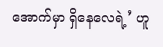အောက်မှာ ရှိနေလေရဲ့’ ဟူ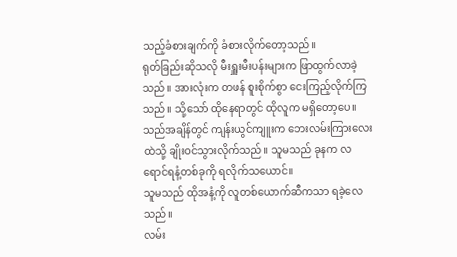သည့်ခံစားချက်ကို ခံစားလိုက်တော့သည်။
ရုတ်ခြည်းဆိုသလို မီးရှူးမီးပန်းများက ဖြာထွက်လာခဲ့သည်။ အားလုံးက တဖန် စူးစိုက်စွာ ငေးကြည့်လိုက်ကြသည်။ သို့သော် ထိုနေရာတွင် ထိုလူက မရှိတော့ပေ။
သည်အချိန်တွင် ကျန်းယွင်ကျူးက ဘေးလမ်းကြားလေးထဲသို့ ချိုးဝင်သွားလိုက်သည်။ သူမသည် ခုနက လရောင်ရနံ့တစ်ခုကို ရလိုက်သယောင်။
သူမသည် ထိုအနံ့ကို လူတစ်ယောက်ဆီကသာ ရခဲ့လေသည်။
လမ်း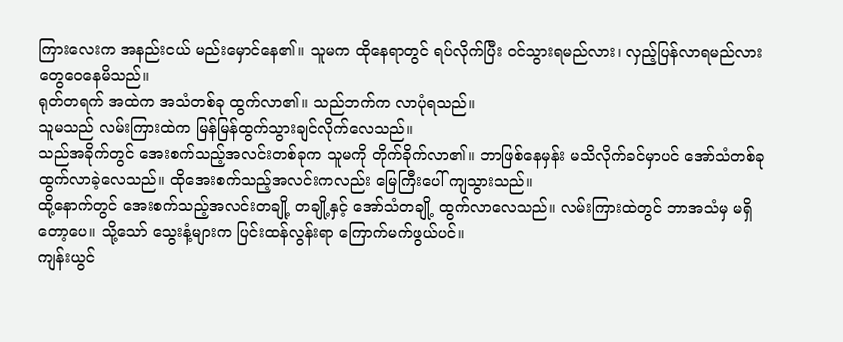ကြားလေးက အနည်းငယ် မည်းမှောင်နေ၏။ သူမက ထိုနေရာတွင် ရပ်လိုက်ပြီး ဝင်သွားရမည်လား၊ လှည့်ပြန်လာရမည်လား တွေဝေနေမိသည်။
ရုတ်တရက် အထဲက အသံတစ်ခု ထွက်လာ၏။ သည်ဘက်က လာပုံရသည်။
သူမသည် လမ်းကြားထဲက မြန်မြန်ထွက်သွားချင်လိုက်လေသည်။
သည်အခိုက်တွင် အေးစက်သည့်အလင်းတစ်ခုက သူမကို တိုက်ခိုက်လာ၏။ ဘာဖြစ်နေမှန်း မသိလိုက်ခင်မှာပင် အော်သံတစ်ခု ထွက်လာခဲ့လေသည်။ ထိုအေးစက်သည့်အလင်းကလည်း မြေကြီးပေါ် ကျသွားသည်။
ထို့နောက်တွင် အေးစက်သည့်အလင်းတချို့ တချို့နှင့် အော်သံတချို့ ထွက်လာလေသည်။ လမ်းကြားထဲတွင် ဘာအသံမှ မရှိတော့ပေ။ သို့သော် သွေးနံ့များက ပြင်းထန်လွန်းရာ ကြောက်မက်ဖွယ်ပင်။
ကျန်းယွင်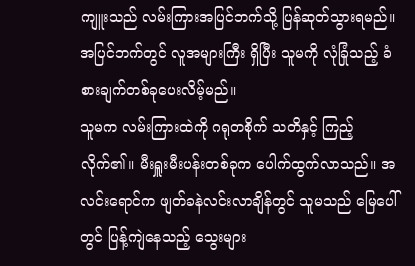ကျူးသည် လမ်းကြားအပြင်ဘက်သို့ ပြန်ဆုတ်သွားရမည်။ အပြင်ဘက်တွင် လူအများကြီး ရှိပြီး သူမကို လုံခြုံသည့် ခံစားချက်တစ်ခုပေးလိမ့်မည်။
သူမက လမ်းကြားထဲကို ဂရုတစိုက် သတိနှင့် ကြည့်လိုက်၏။ မီးရှူးမီးပန်းတစ်ခုက ပေါက်ထွက်လာသည်။ အလင်းရောင်က ဖျတ်ခနဲလင်းလာချိန်တွင် သူမသည် မြေပေါ်တွင် ပြန့်ကျဲနေသည့် သွေးများ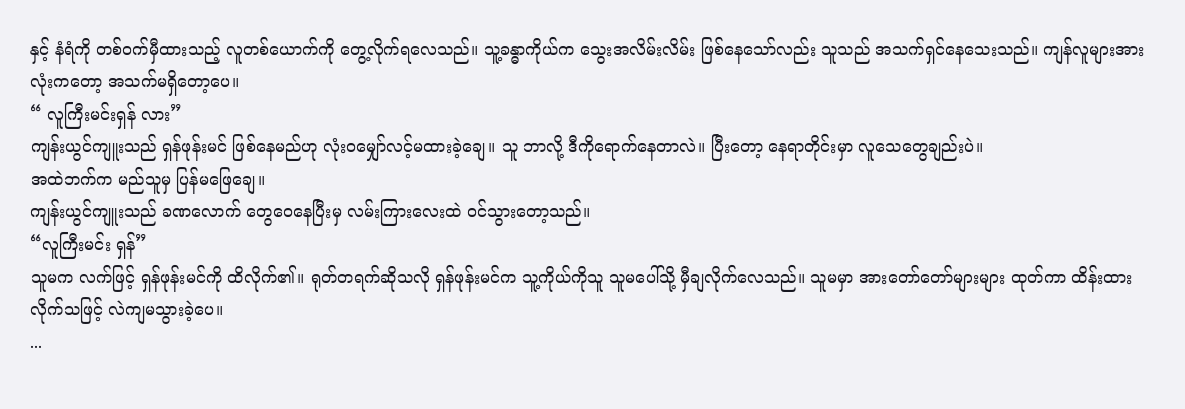နှင့် နံရံကို တစ်ဝက်မှီထားသည့် လူတစ်ယောက်ကို တွေ့လိုက်ရလေသည်။ သူ့ခန္ဓာကိုယ်က သွေးအလိမ်းလိမ်း ဖြစ်နေသော်လည်း သူသည် အသက်ရှင်နေသေးသည်။ ကျန်လူများအားလုံးကတော့ အသက်မရှိတော့ပေ။
“ လူကြီးမင်းရှန် လား”
ကျန်းယွင်ကျူးသည် ရှန်ဖုန်းမင် ဖြစ်နေမည်ဟု လုံးဝမျှော်လင့်မထားခဲ့ချေ။ သူ ဘာလို့ ဒီကိုရောက်နေတာလဲ။ ပြီးတော့ နေရာတိုင်းမှာ လူသေတွေချည်းပဲ။
အထဲဘက်က မည်သူမှ ပြန်မဖြေချေ။
ကျန်းယွင်ကျူးသည် ခဏလောက် တွေဝေနေပြီးမှ လမ်းကြားလေးထဲ ဝင်သွားတော့သည်။
“လူကြီးမင်း ရှန်”
သူမက လက်ဖြင့် ရှန်ဖုန်းမင်ကို ထိလိုက်၏။ ရုတ်တရက်ဆိုသလို ရှန်ဖုန်းမင်က သူ့ကိုယ်ကိုသူ သူမပေါ်သို့ မှီချလိုက်လေသည်။ သူမမှာ အားတော်တော်များများ ထုတ်ကာ ထိန်းထားလိုက်သဖြင့် လဲကျမသွားခဲ့ပေ။
...